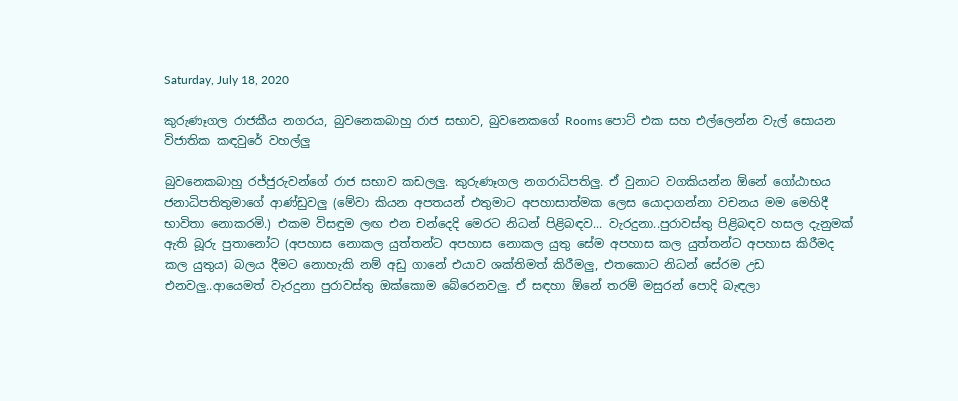Saturday, July 18, 2020

කුරුණෑගල රාජකීය නගරය, බුවනෙකබාහු රාජ සභාව, බුවනෙකගේ Rooms පොට් එක සහ එල්ලෙන්න වැල් සොයන විජාතික කඳවුරේ වහල්ලු

බුවනෙකබාහු රජ්ජුරුවන්ගේ රාජ සභාව කඩලලු. කුරුණෑගල නගරාධිපතිලු. ඒ වුනාට වගකියන්න ඕනේ ගෝඨාභය ජනාධිපතිතුමාගේ ආණ්ඩුවලු (මේවා කියන අපතයන් එතුමාට අපහාසාත්මක ලෙස යොදාගන්නා වචනය මම මෙහිදී භාවිතා නොකරමි.) එකම විසඳුම ලඟ එන චන්දෙදි මෙරට නිධන් පිළිබඳව... වැරදුනා..පුරාවස්තු පිළිබඳව හසල දැනුමක් ඇති බූරු පුතානෝට (අපහාස නොකල යුත්තන්ට අපහාස නොකල යුතු සේම අපහාස කල යුත්තන්ට අපහාස කිරීමද කල යුතුය) බලය දීමට නොහැකි නම් අඩු ගානේ එයාව ශක්තිමත් කිරීමලු, එතකොට නිධන් සේරම උඩ එනවලු..ආයෙමත් වැරදුනා පුරාවස්තු ඔක්කොම බේරෙනවලු. ඒ සඳහා ඕනේ තරම් මසුරන් පොදි බැඳලා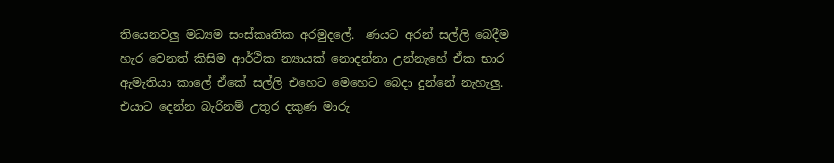තියෙනවලු මධ්‍යම සංස්කෘතික අරමුදලේ.  ණයට අරන් සල්ලි බෙදීම හැර වෙනත් කිසිම ආර්ථික න්‍යායක් නොදන්නා උන්නැහේ ඒක භාර ඇමැතියා කාලේ ඒකේ සල්ලි එහෙට මෙහෙට බෙදා දුන්නේ නැහැලු. එයාට දෙන්න බැරිනම් උතුර දකුණ මාරු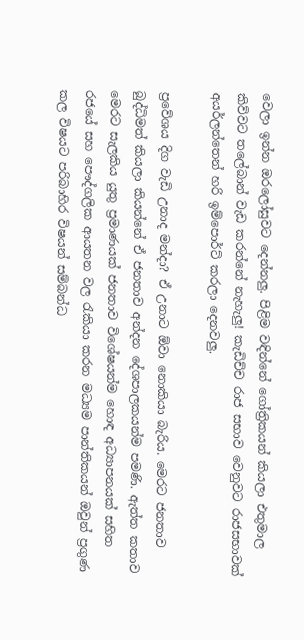වෙලා ඉන්න ඔරලෝසුවට දෙන්නලු. පිළිම වඳින්නේ ගෝත්‍රිකයන් කියලා එතුමාල කිව්වට තලේබාන් වැඩ කරන්නේ නැහැලු! කැඩිච්ච රාජ සභාව වෙනුවට රාජසභාවක් අයර්ලන්තෙන් හරි ඉම්පොර්ට් කරලා දෙනවලු.

ප්‍රවේශය දිග වැඩි උනාද මන්දා? ඒ උනාට ඕවා නොකියා බැරිය. මෙරට ජනතාව බුද්ධිමත් කියලා කියන්නේ ඒ ජනතාව අන්දන දේශපාලකයන්ම පමණි. ඇත්ත කතාව මෙරට සැලකිය යුතු ප්‍රමාණයක් ජනතාව විශේෂයන්ම හොඳ අධ්‍යාපනයක් සහිත රජයේ සහ පෞද්ගලික ආයතන වල රැකියා කරන මධ්‍යම පාන්තිකයන් ඔවුන් ප්‍රගුණ කල විෂයට පරිබාහිර විෂයන් සම්බන්ධ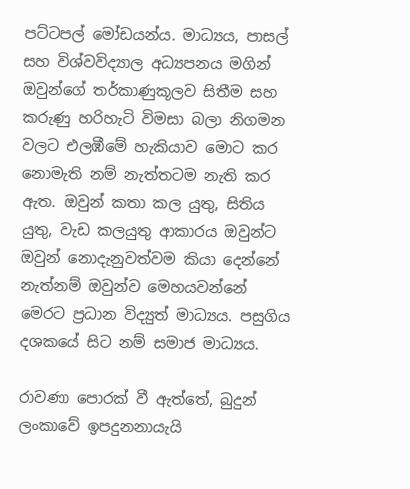පට්ටපල් මෝඩයන්ය. මාධ්‍යය, පාසල් සහ විශ්වවිද්‍යාල අධ්‍යපනය මගින් ඔවුන්ගේ තර්කාණුකූලව සිතීම සහ කරුණු හරිහැටි විමසා බලා නිගමන වලට එලඹීමේ හැකියාව මොට කර නොමැති නම් නැත්තටම නැති කර ඇත. ඔවුන් කතා කල යුතු, සිතිය යුතු, වැඩ කලයුතු ආකාරය ඔවුන්ට ඔවුන් නොදැනුවත්වම කියා දෙන්නේ නැත්නම් ඔවුන්ව මෙහයවන්නේ මෙරට ප්‍රධාන විද්‍යුත් මාධ්‍යය. පසුගිය දශකයේ සිට නම් සමාජ මාධ්‍යය.

රාවණා පොරක් වී ඇත්තේ, බුදුන් ලංකාවේ ඉපදුනනායැයි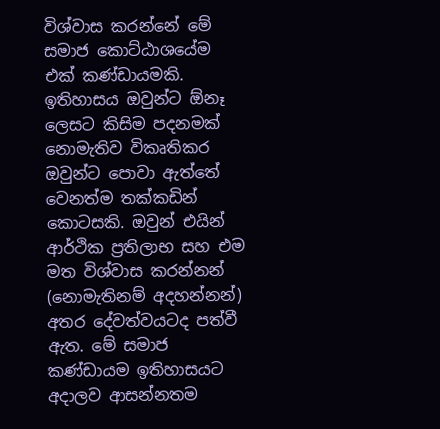විශ්වාස කරන්නේ මේ සමාජ කොට්ඨාශයේම එක් කණ්ඩායමකි. ඉතිහාසය ඔවුන්ට ඕනෑ ලෙසට කිසිම පදනමක් නොමැතිව විකෘතිකර ඔවුන්ට පොවා ඇත්තේ වෙනත්ම තක්කඩින් කොටසකි. ඔවුන් එයින් ආර්ථික ප්‍රතිලාභ සහ එම මත විශ්වාස කරන්නන් (නොමැතිනම් අදහන්නන්) අතර දේවත්වයටද පත්වී ඇත. මේ සමාජ කණ්ඩායම ඉතිහාසයට අදාලව ආසන්නතම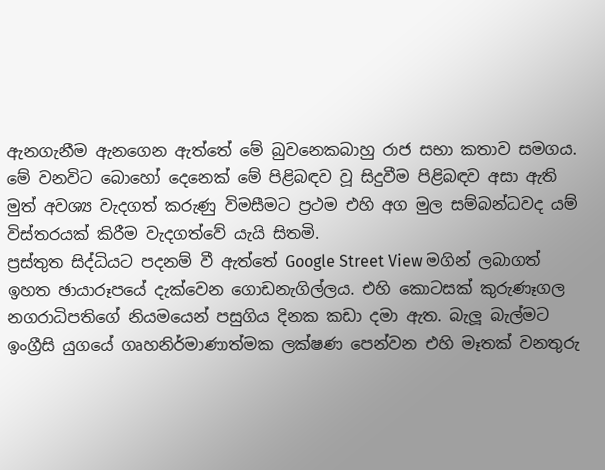ඇනගැනීම ඇනගෙන ඇත්තේ මේ බුවනෙකබාහු රාජ සභා කතාව සමගය. මේ වනවිට බොහෝ දෙනෙක් මේ පිළිබඳව වූ සිදුවීම පිළිබඳව අසා ඇති මුත් අවශ්‍ය වැදගත් කරුණු විමසීමට ප්‍රථම එහි අග මුල සම්බන්ධවද යම් විස්තරයක් කිරීම වැදගත්වේ යැයි සිතමි.
ප්‍රස්තුත සිද්ධියට පදනම් වී ඇත්තේ Google Street View මගින් ලබාගත් ඉහත ඡායාරූපයේ දැක්වෙන ගොඩනැගිල්ලය. එහි කොටසක් කුරුණෑගල නගරාධිපතිගේ නියමයෙන් පසුගිය දිනක කඩා දමා ඇත. බැලූ බැල්මට ඉංග්‍රීසි යුගයේ ගෘහනිර්මාණාත්මක ලක්ෂණ පෙන්වන එහි මෑතක් වනතුරු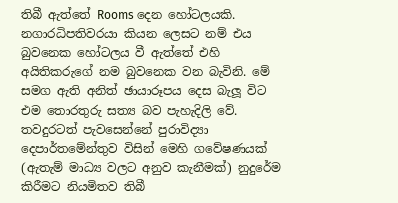තිබී ඇත්තේ Rooms දෙන හෝටලයකි. නගාරධිපතිවරයා කියන ලෙසට නම් එය බුවනෙක හෝටලය වී ඇත්තේ එහි අයිතිකරුගේ නම බුවනෙක වන බැවිනි. මේ සමග ඇති අනිත් ඡායාරූපය දෙස බැලූ විට එම තොරතුරු සත්‍ය බව පැහැදිලි වේ. තවදුරටත් පැවසෙන්නේ පුරාවිද්‍යා දෙපාර්තමේන්තුව විසින් මෙහි ගවේෂණයක් (ඇතැම් මාධ්‍ය වලට අනුව කැනීමක්) නුදුරේම කිරීමට නියමිතව තිබී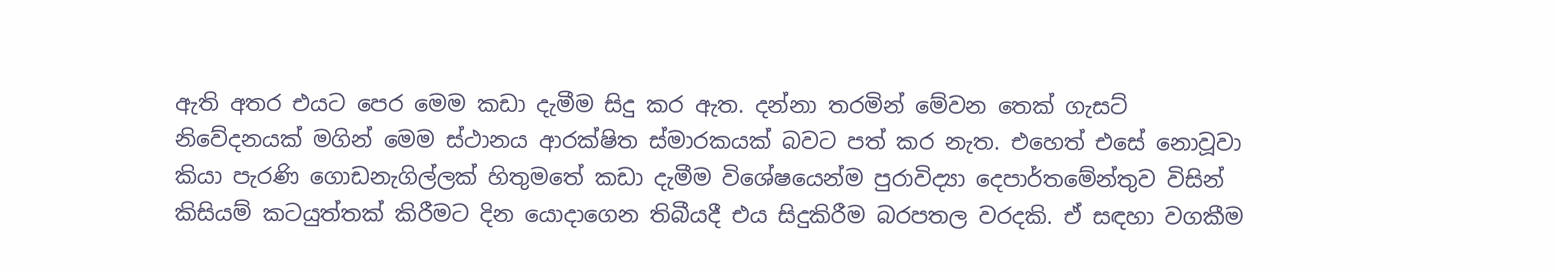ඇති අතර එයට පෙර මෙම කඩා දැමීම සිදු කර ඇත. දන්නා තරමින් මේවන තෙක් ගැසට් නිවේදනයක් මගින් මෙම ස්ථානය ආරක්ෂිත ස්මාරකයක් බවට පත් කර නැත. එහෙත් එසේ නොවූවා කියා පැරණි ගොඩනැගිල්ලක් හිතුමතේ කඩා දැමීම විශේෂයෙන්ම පුරාවිද්‍යා දෙපාර්තමේන්තුව විසින් කිසියම් කටයුත්තක් කිරීමට දින යොදාගෙන තිබීයදී එය සිදුකිරීම බරපතල වරදකි. ඒ සඳහා වගකීම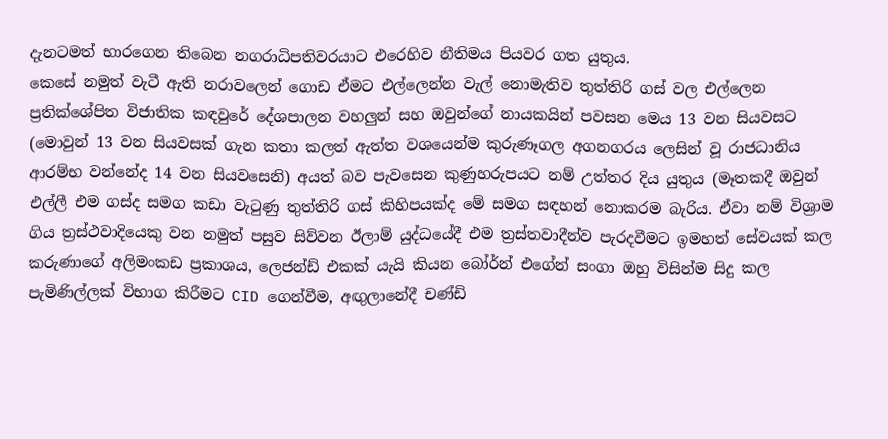දැනටමත් භාරගෙන තිබෙන නගරාධිපතිවරයාට එරෙහිව නීතිමය පියවර ගත යුතුය.
කෙසේ නමුත් වැටී ඇති නරාවලෙන් ගොඩ ඒමට එල්ලෙන්න වැල් නොමැතිව තුත්තිරි ගස් වල එල්ලෙන ප්‍රතික්ශේපිත විජාතික කඳවුරේ දේශපාලන වහලුන් සහ ඔවුන්ගේ නායකයින් පවසන මෙය 13 වන සියවසට (මොවුන් 13 වන සියවසක් ගැන කතා කලත් ඇත්ත වශයෙන්ම කුරුණෑගල අගනගරය ලෙසින් වූ රාජධානිය ආරම්භ වන්නේද 14 වන සියවසෙනි) අයත් බව පැවසෙන කුණුහරුපයට නම් උත්තර දිය යුතුය (මෑතකදී ඔවුන් එල්ලී එම ගස්ද සමග කඩා වැටුණු තුත්තිරි ගස් කිහිපයක්ද මේ සමග සඳහන් නොකරම බැරිය. ඒවා නම් විශ්‍රාම ගිය ත්‍රස්ථවාදියෙකු වන නමුත් පසුව සිව්වන ඊලාම් යුද්ධයේදී එම ත්‍රස්තවාදීන්ව පැරදවීමට ඉමහත් සේවයක් කල කරුණාගේ අලිමංකඩ ප්‍රකාශය, ලෙජන්ඩ් එකක් යැයි කියන බෝර්න් එගේන් සංගා ඔහු විසින්ම සිදු කල පැමිණිල්ලක් විභාග කිරීමට CID ගෙන්වීම, අඟුලානේදී චණ්ඩි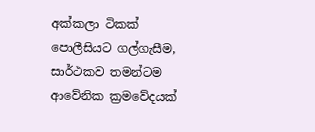අක්කලා ටිකක් පොලීසියට ගල්ගැසීම, සාර්ථකව තමන්ටම ආවේනික ක්‍රමවේදයක්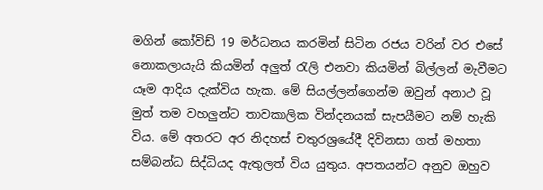මගින් කෝවිඩ් 19 මර්ධනය කරමින් සිටින රජය වරින් වර එසේ නොකලායැයි කියමින් අලුත් රැලි එනවා කියමින් බිල්ලන් මැවීමට යෑම ආදිය දැක්විය හැක. මේ සියල්ලන්ගෙන්ම ඔවුන් අනාථ වූ මුත් තම වහලුන්ට තාවකාලික වින්දනයක් සැපයීමට නම් හැකි විය. මේ අතරට අර නිදහස් චතුරශ්‍රයේදී දිවිනසා ගත් මහතා සම්බන්ධ සිද්ධියද ඇතුලත් විය යුතුය. අපතයන්ට අනුව ඔහුව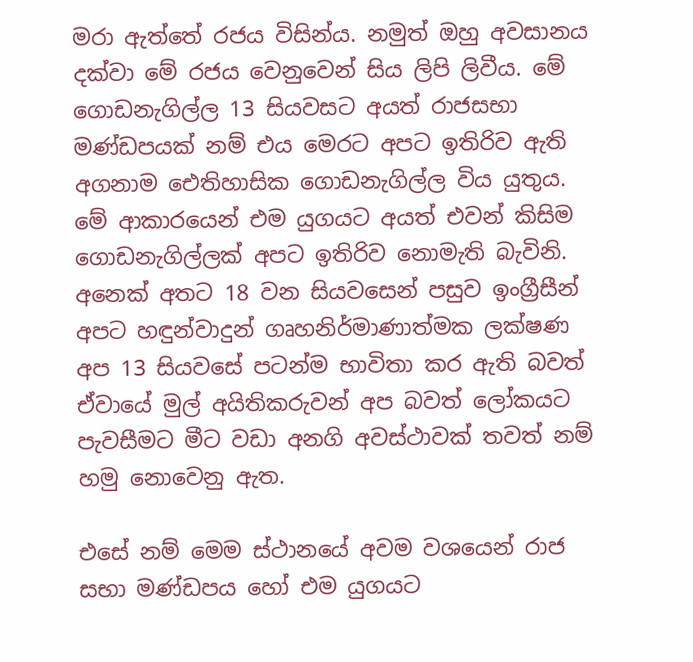මරා ඇත්තේ රජය විසින්ය. නමුත් ඔහු අවසානය දක්වා මේ රජය වෙනුවෙන් සිය ලිපි ලිවීය. මේ ගොඩනැගිල්ල 13 සියවසට අයත් රාජසභා මණ්ඩපයක් නම් එය මෙරට අපට ඉතිරිව ඇති අගනාම ඓතිහාසික ගොඩනැගිල්ල විය යුතුය. මේ ආකාරයෙන් එම යුගයට අයත් එවන් කිසිම ගොඩනැගිල්ලක් අපට ඉතිරිව නොමැති බැවිනි. අනෙක් අතට 18 වන සියවසෙන් පසුව ඉංග්‍රීසීන් අපට හඳුන්වාදුන් ගෘහනිර්මාණාත්මක ලක්ෂණ අප 13 සියවසේ පටන්ම භාවිතා කර ඇති බවත් ඒවායේ මුල් අයිතිකරුවන් අප බවත් ලෝකයට පැවසීමට මීට වඩා අනගි අවස්ථාවක් තවත් නම් හමු නොවෙනු ඇත.

එසේ නම් මෙම ස්ථානයේ අවම වශයෙන් රාජ සභා මණ්ඩපය හෝ එම යුගයට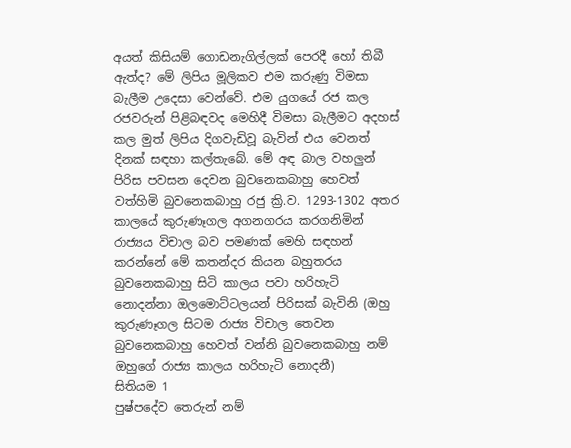අයත් කිසියම් ගොඩනැගිල්ලක් පෙරදී හෝ තිබී ඇත්ද? මේ ලිපිය මූලිකව එම කරුණු විමසා බැලීම උදෙසා වෙන්වේ. එම යුගයේ රජ කල රජවරුන් පිළිබඳවද මෙහිදී විමසා බැලීමට අදහස් කල මුත් ලිපිය දිගවැඩිවූ බැවින් එය වෙනත් දිනක් සඳහා කල්තැබේ. මේ අඳ බාල වහලුන් පිරිස පවසන දෙවන බුවනෙකබාහු හෙවත් වත්හිමි බුවනෙකබාහු රජු ක්‍රි.ව. 1293-1302 අතර කාලයේ කුරුණෑගල අගනගරය කරගනිමින් රාජ්‍යය විචාල බව පමණක් මෙහි සඳහන් කරන්නේ මේ කතන්දර කියන බහුතරය බුවනෙකබාහු සිටි කාලය පවා හරිහැටි නොදන්නා ඔලමොට්ටලයන් පිරිසක් බැවිනි (ඔහු කුරුණෑගල සිටම රාජ්‍ය විචාල තෙවන බුවනෙකබාහු හෙවත් වන්නි බුවනෙකබාහු නම් ඔහුගේ රාජ්‍ය කාලය හරිහැටි නොදනී)
සිතියම 1
පුෂ්පදේව තෙරුන් නම්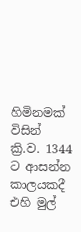හිමිනමක් විසින් ක්‍රි.ව. 1344 ට ආසන්න කාලයකදී එහි මුල්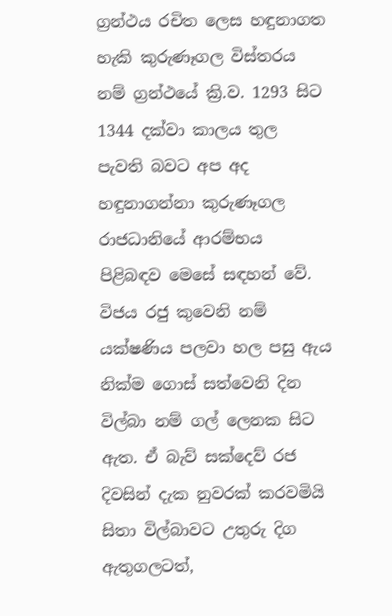ග්‍රන්ථය රචිත ලෙස හඳුනාගත හැකි කුරුණෑගල විස්තරය නම් ග්‍රන්ථයේ ක්‍රි.ව. 1293 සිට 1344 දක්වා කාලය තුල පැවති බවට අප අද හඳුනාගන්නා කුරුණෑගල රාජධානියේ ආරම්භය පිළිබඳව මෙසේ සඳහන් වේ. විජය රජු කුවෙනි නම් යක්ෂණිය පලවා හල පසු ඇය නික්ම ගොස් සත්වෙනි දින විල්බා නම් ගල් ලෙනක සිට ඇත. ඒ බැව් සක්දෙව් රජ දිවසින් දැක නුවරක් කරවමියි සිතා විල්බාවට උතුරු දිග ඇතුගලටත්,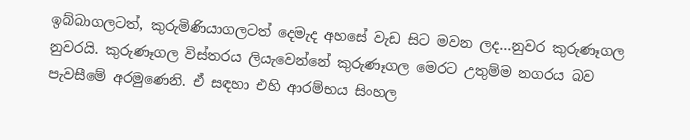ඉබ්බාගලටත්, කුරුමිණියාගලටත් දෙමැද අහසේ වැඩ සිට මවන ලද...නුවර කුරුණෑගල නුවරයි. කුරුණෑගල විස්තරය ලියැවෙන්නේ කුරුණෑගල මෙරට උතුම්ම නගරය බව පැවසීමේ අරමුණෙනි. ඒ සඳහා එහි ආරම්භය සිංහල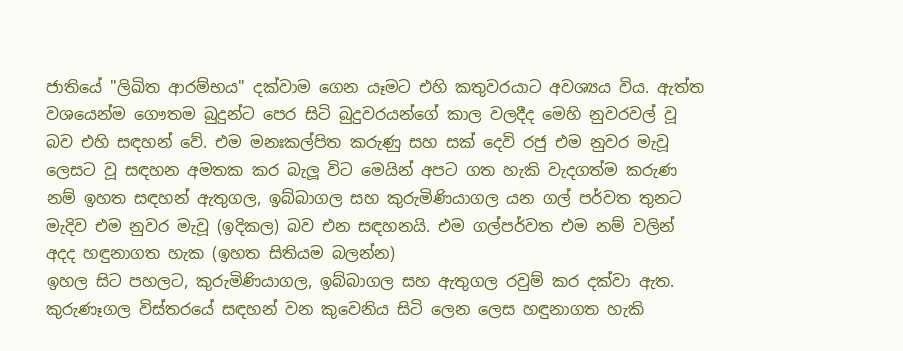ජාතියේ "ලිඛිත ආරම්භය" දක්වාම ගෙන යෑමට එහි කතුවරයාට අවශ්‍යය විය. ඇත්ත වශයෙන්ම ගෞතම බුදුන්ට පෙර සිටි බුදුවරයන්ගේ කාල වලදීද මෙහි නුවරවල් වූ බව එහි සඳහන් වේ. එම මනඃකල්පිත කරුණු සහ සක් දෙවි රජු එම නුවර මැවූ ලෙසට වූ සඳහන අමතක කර බැලූ විට මෙයින් අපට ගත හැකි වැදගත්ම කරුණ නම් ඉහත සඳහන් ඇතුගල, ඉබ්බාගල සහ කුරුමිණියාගල යන ගල් පර්වත තුනට මැදිව එම නුවර මැවූ (ඉදිකල) බව එන සඳහනයි. එම ගල්පර්වත එම නම් වලින් අදද හඳුනාගත හැක (ඉහත සිතියම බලන්න)
ඉහල සිට පහලට, කුරුමිණියාගල, ඉබ්බාගල සහ ඇතුගල රවුම් කර දක්වා ඇත.
කුරුණෑගල විස්තරයේ සඳහන් වන කුවෙනිය සිටි ලෙන ලෙස හඳුනාගත හැකි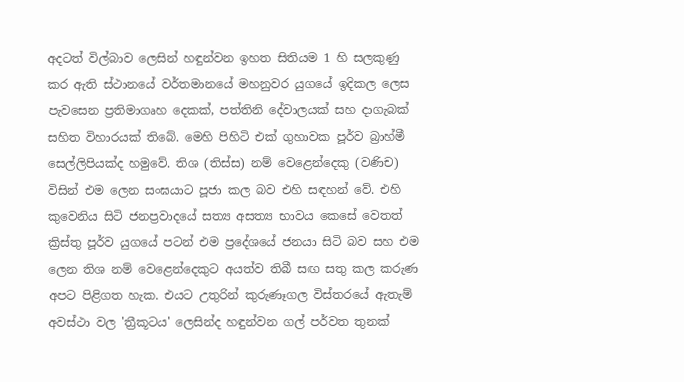අදටත් විල්බාව ලෙසින් හඳුන්වන ඉහත සිතියම 1 හි සලකුණු කර ඇති ස්ථානයේ වර්තමානයේ මහනුවර යුගයේ ඉදිකල ලෙස පැවසෙන ප්‍රතිමාගෘහ දෙකක්, පත්තිනි දේවාලයක් සහ දාගැබක් සහිත විහාරයක් තිබේ. මෙහි පිහිටි එක් ගුහාවක පූර්ව බ්‍රාහ්මී සෙල්ලිපියක්ද හමුවේ. තිශ (තිස්ස) නම් වෙළෙන්දෙකු (වණිච) විසින් එම ලෙන සංඝයාට පූජා කල බව එහි සඳහන් වේ. එහි කුවෙනිය සිටි ජනප්‍රවාදයේ සත්‍ය අසත්‍ය භාවය කෙසේ වෙතත් ක්‍රිස්තු පූර්ව යුගයේ පටන් එම ප්‍රදේශයේ ජනයා සිටි බව සහ එම ලෙන තිශ නම් වෙළෙන්දෙකුට අයත්ව තිබී සඟ සතු කල කරුණ අපට පිළිගත හැක. එයට උතුරින් කුරුණෑගල විස්තරයේ ඇතැම් අවස්ථා වල 'ත්‍රීකූටය' ලෙසින්ද හඳුන්වන ගල් පර්වත තුනක්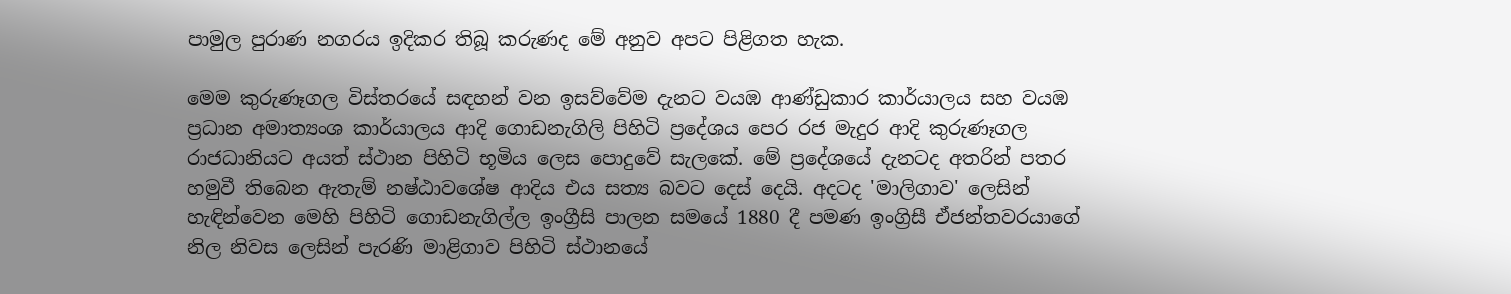පාමුල පුරාණ නගරය ඉදිකර තිබූ කරුණද මේ අනුව අපට පිළිගත හැක.

මෙම කුරුණෑගල විස්තරයේ සඳහන් වන ඉසව්වේම දැනට වයඹ ආණ්ඩුකාර කාර්යාලය සහ වයඹ ප්‍රධාන අමාත්‍යංශ කාර්යාලය ආදි ගොඩනැගිලි පිහිටි ප්‍රදේශය පෙර රජ මැදුර ආදි කුරුණෑගල රාජධානියට අයත් ස්ථාන පිහිටි භූමිය ලෙස පොදුවේ සැලකේ. මේ ප්‍රදේශයේ දැනටද අතරින් පතර හමුවී තිබෙන ඇතැම් නෂ්ඨාවශේෂ ආදිය එය සත්‍ය බවට දෙස් දෙයි. අදටද 'මාලිගාව' ලෙසින් හැඳින්වෙන මෙහි පිහිටි ගොඩනැගිල්ල ඉංග්‍රීසි පාලන සමයේ 1880 දී පමණ ඉංග්‍රිසී ඒජන්තවරයාගේ නිල නිවස ලෙසින් පැරණි මාළිගාව පිහිටි ස්ථානයේ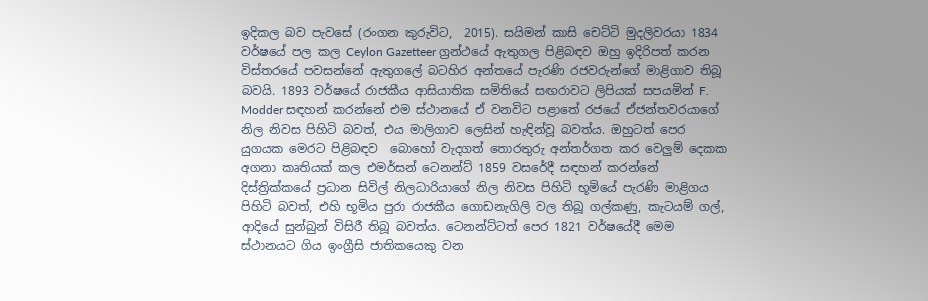ඉදිකල බව පැවසේ (රංගන කුරුවිට,  2015). සයිමන් කාසි චෙට්ටි මුදලිවරයා 1834 වර්ෂයේ පල කල Ceylon Gazetteer ග්‍රන්ථයේ ඇතුගල පිළිබඳව ඔහු ඉදිරිපත් කරන විස්තරයේ පවසන්නේ ඇතුගලේ බටහිර අන්තයේ පැරණි රජවරුන්ගේ මාළිගාව තිබූ බවයි. 1893 වර්ෂයේ රාජකීය ආසියාතික සමිතියේ සඟරාවට ලිපියක් සපයමින් F. Modder සඳහන් කරන්නේ එම ස්ථානයේ ඒ වනවිට පළාතේ රජයේ ඒජන්තවරයාගේ නිල නිවස පිහිටි බවත්, එය මාලිගාව ලෙසින් හැඳින්වූ බවත්ය. ඔහුටත් පෙර යුගයක මෙරට පිළිබඳව  බොහෝ වැදගත් තොරතුරු අන්තර්ගත කර වෙලුම් දෙකක අගනා කෘතියක් කල එමර්සන් ටෙනන්ට් 1859 වසරේදී සඳහන් කරන්නේ දිස්ත්‍රික්කයේ ප්‍රධාන සිවිල් නිලධාරියාගේ නිල නිවස පිහිටි භූමියේ පැරණි මාළිගය පිහිටි බවත්, එහි භූමිය පුරා රාජකීය ගොඩනැගිලි වල තිබූ ගල්කණු, කැටයම් ගල්, ආදියේ සුන්බුන් විසිරී තිබූ බවත්ය. ටෙනන්ට්ටත් පෙර 1821 වර්ෂයේදී මෙම ස්ථානයට ගිය ඉංග්‍රීසි ජාතිකයෙකු වන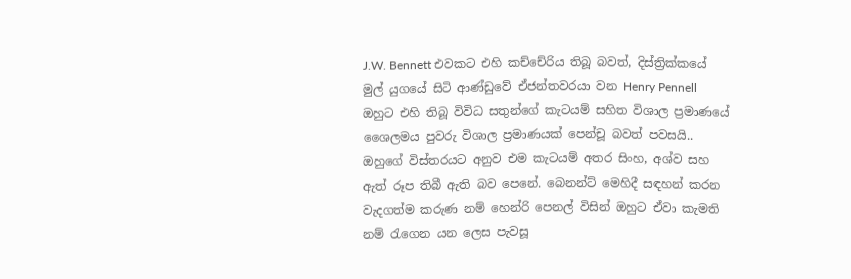J.W. Bennett එවකට එහි කච්චේරිය තිබූ බවත්, දිස්ත්‍රික්කයේ මුල් යුගයේ සිටි ආණ්ඩුවේ ඒජන්තවරයා වන Henry Pennell ඔහුට එහි තිබූ විවිධ සතුන්ගේ කැටයම් සහිත විශාල ප්‍රමාණයේ ශෛලමය පුවරු විශාල ප්‍රමාණයක් පෙන්චූ බවත් පවසයි.. ඔහුගේ විස්තරයට අනුව එම කැටයම් අතර සිංහ, අශ්ව සහ ඇත් රූප තිබී ඇති බව පෙනේ. බෙනන්ට් මෙහිදී සඳහන් කරන වැදගත්ම කරුණ නම් හෙන්රි පෙනල් විසින් ඔහුට ඒවා කැමති නම් රැගෙන යන ලෙස පැවසූ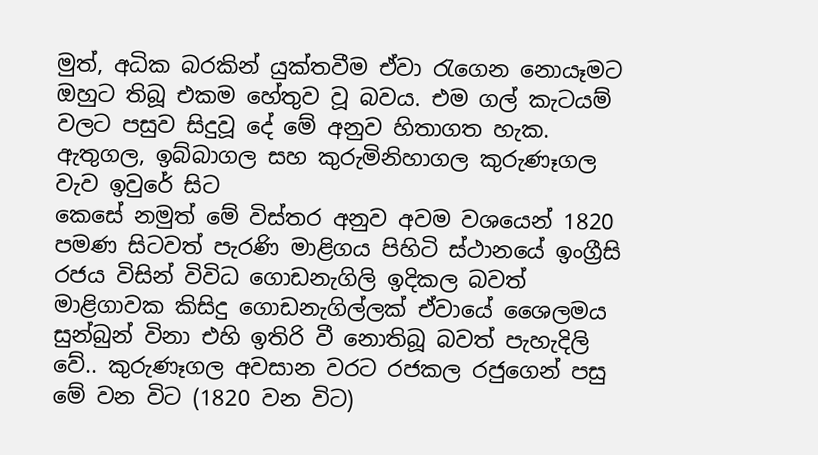මුත්, අධික බරකින් යුක්තවීම ඒවා රැගෙන නොයෑමට ඔහුට තිබූ එකම හේතුව වූ බවය. එම ගල් කැටයම් වලට පසුව සිදුවූ දේ මේ අනුව හිතාගත හැක.
ඇතුගල, ඉබ්බාගල සහ කුරුමිනිහාගල කුරුණෑගල වැව ඉවුරේ සිට
කෙසේ නමුත් මේ විස්තර අනුව අවම වශයෙන් 1820 පමණ සිටවත් පැරණි මාළිගය පිහිටි ස්ථානයේ ඉංග්‍රීසි රජය විසින් විවිධ ගොඩනැගිලි ඉදිකල බවත් මාළිගාවක කිසිදු ගොඩනැගිල්ලක් ඒවායේ ශෛලමය සුන්බුන් විනා එහි ඉතිරි වී නොතිබූ බවත් පැහැදිලි වේ.. කුරුණෑගල අවසාන වරට රජකල රජුගෙන් පසු මේ වන විට (1820 වන විට)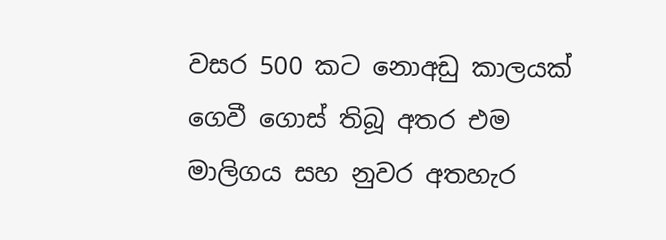වසර 500 කට නොඅඩු කාලයක් ගෙවී ගොස් තිබූ අතර එම මාලිගය සහ නුවර අතහැර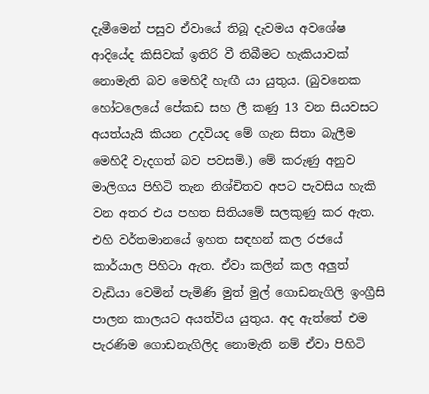දැමීමෙන් පසුව ඒවායේ තිබූ දැවමය අවශේෂ ආදියේද කිසිවක් ඉතිරි වී තිබීමට හැකියාවක් නොමැති බව මෙහිදී හැඟී යා යුතුය. (බුවනෙක හෝටලෙයේ පේකඩ සහ ලී කණු 13 වන සියවසට අයත්යැයි කියන උදවියද මේ ගැන සිතා බැලීම මෙහිදී වැදගත් බව පවසමි.) මේ කරුණු අනුව මාලිගය පිහිටි තැන නිශ්චිතව අපට පැවසිය හැකි වන අතර එය පහත සිතියමේ සලකුණු කර ඇත. එහි වර්තමානයේ ඉහත සඳහන් කල රජයේ කාර්යාල පිහිටා ඇත. ඒවා කලින් කල අලුත් වැඩියා වෙමින් පැමිණි මුත් මුල් ගොඩනැගිලි ඉංග්‍රීසි පාලන කාලයට අයත්විය යුතුය. අද ඇත්තේ එම පැරණිම ගොඩනැගිලිද නොමැති නම් ඒවා පිහිටි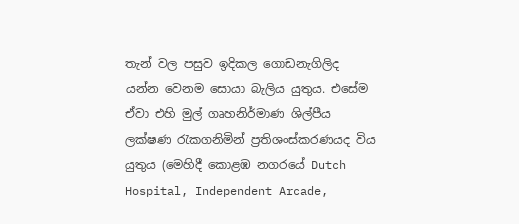තැන් වල පසුව ඉදිකල ගොඩනැගිලිද යන්න වෙනම සොයා බැලිය යුතුය. එසේම ඒවා එහි මුල් ගෘහනිර්මාණ ශිල්පීය ලක්ෂණ රැකගනිමින් ප්‍රතිශංස්කරණයද විය යුතුය (මෙහිදී කොළඹ නගරයේ Dutch Hospital, Independent Arcade,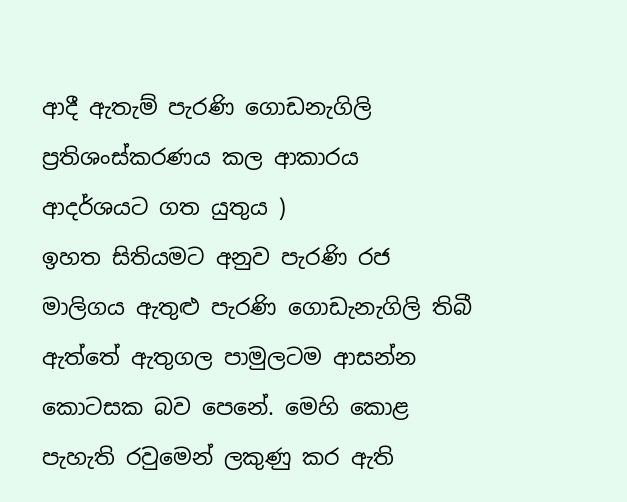ආදී ඇතැම් පැරණි ගොඩනැගිලි ප්‍රතිශංස්කරණය කල ආකාරය ආදර්ශයට ගත යුතුය )
ඉහත සිතියමට අනුව පැරණි රජ මාලිගය ඇතුළු පැරණි ගොඩැනැගිලි තිබී ඇත්තේ ඇතුගල පාමුලටම ආසන්න කොටසක බව පෙනේ. මෙහි කොළ පැහැති රවුමෙන් ලකුණු කර ඇති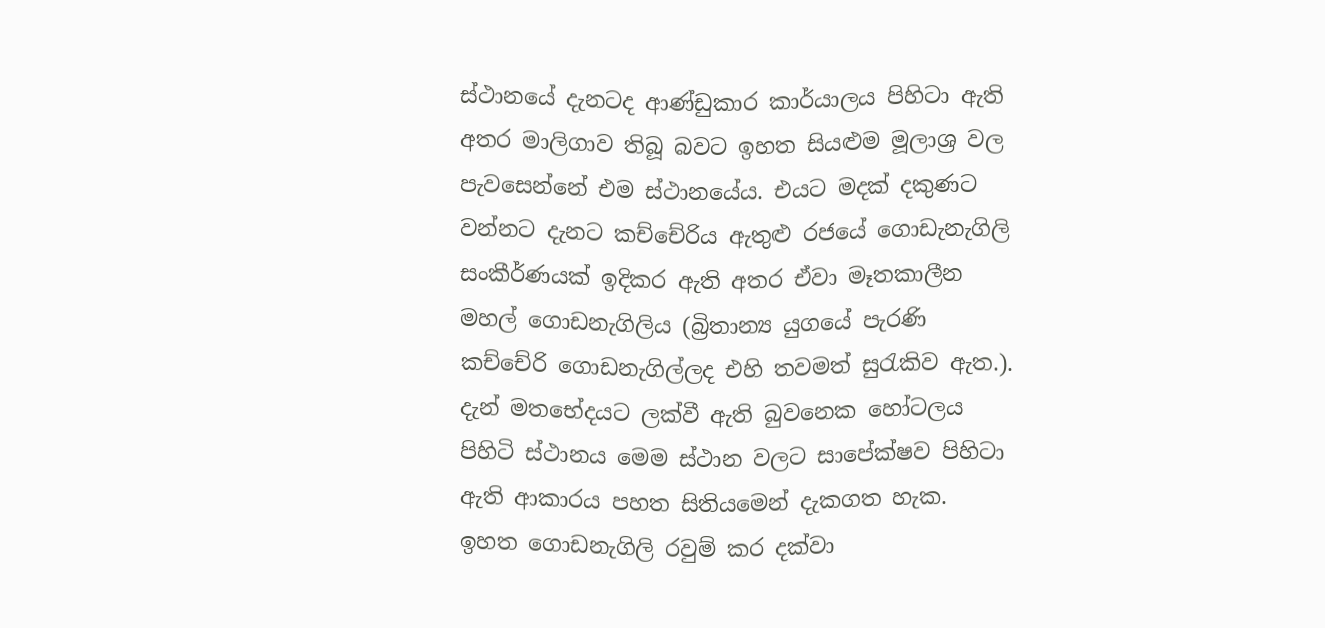ස්ථානයේ දැනටද ආණ්ඩුකාර කාර්යාලය පිහිටා ඇති අතර මාලිගාව තිබූ බවට ඉහත සියළුම මූලාශ්‍ර වල පැවසෙන්නේ එම ස්ථානයේය. එයට මදක් දකුණට වන්නට දැනට කච්චේරිය ඇතුළු රජයේ ගොඩැනැගිලි සංකීර්ණයක් ඉදිකර ඇති අතර ඒවා මෑතකාලීන මහල් ගොඩනැගිලිය (බ්‍රිතාන්‍ය යුගයේ පැරණි කච්චේරි ගොඩනැගිල්ලද එහි තවමත් සුරැකිව ඇත.). දැන් මතභේදයට ලක්වී ඇති බුවනෙක හෝටලය පිහිටි ස්ථානය මෙම ස්ථාන වලට සාපේක්ෂව පිහිටා ඇති ආකාරය පහත සිතියමෙන් දැකගත හැක.
ඉහත ගොඩනැගිලි රවුම් කර දක්වා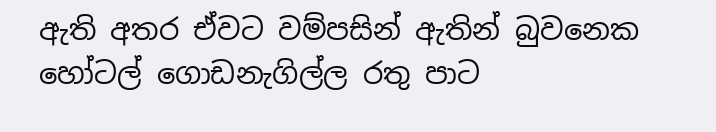ඇති අතර ඒවට වම්පසින් ඇතින් බුවනෙක හෝටල් ගොඩනැගිල්ල රතු පාට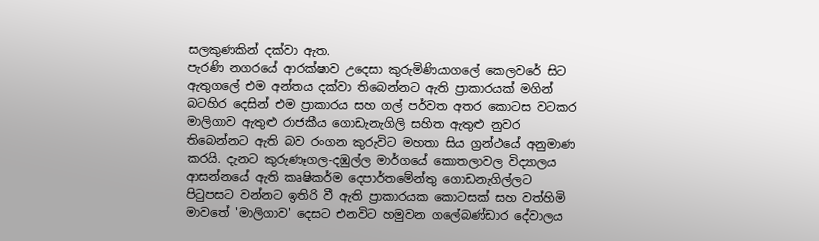සලකුණකින් දක්වා ඇත.
පැරණි නගරයේ ආරක්ෂාව උදෙසා කුරුමිණියාගලේ කෙලවරේ සිට ඇතුගලේ එම අන්තය දක්වා තිබෙන්නට ඇති ප්‍රාකාරයක් මගින් බටහිර දෙසින් එම ප්‍රාකාරය සහ ගල් පර්වත අතර කොටස වටකර මාලිගාව ඇතුළු රාජකීය ගොඩැනැගිලි සහිත ඇතුළු නුවර තිබෙන්නට ඇති බව රංගන කුරුවිට මහතා සිය ග්‍රන්ථයේ අනුමාණ කරයි. දැනට කුරුණෑගල-දඹුල්ල මාර්ගයේ කොතලාවල විද්‍යාලය ආසන්නයේ ඇති කෘෂිකර්ම දෙපාර්තමේන්තු ගොඩනැගිල්ලට පිටුපසට වන්නට ඉතිරි වී ඇති ප්‍රාකාරයක කොටසක් සහ වත්හිමි මාවතේ 'මාලිගාව' දෙසට එනවිට හමුවන ගලේබණ්ඩාර දේවාලය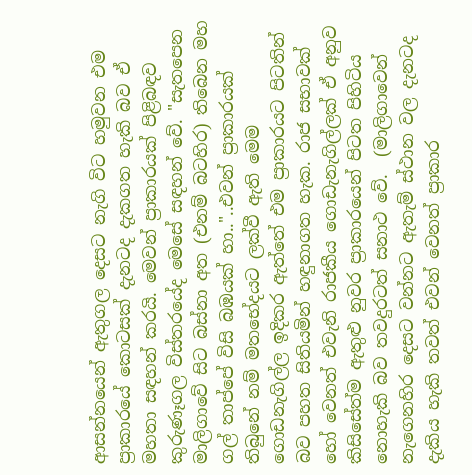ආසන්නයෙන් ඇතුගල දෙසට නැගි විට හමුවන එම ප්‍රාකාරයේ කොටසක් දැනටද දැකගත හැකි බව ඒ මහතා සඳහන් කරයි. මෙවන් ප්‍රාකාරයක් පිළිබඳව කුරුණෑගල විස්තරයේද මෙසේ සඳහන් වේ. "සැතපෙන මාලිගාවේ සිට බස්නා අත (එනම් බටහිර) තිබෙන මහ ගල් තාප්පේ විසි බඹයක් හා.."..එවන් ප්‍රාකාරයක් තිබුනේ නම් මතභේදයට ලක්වී ඇති මෙම ගොඩනැගිල්ල ඉදිකර ඇත්තේ එම ප්‍රාකාරයට පිටතින් බව පහත සිතියමින් හඳුනාගත හැක. රාජ සභාවක් හෝ වෙනත් එවැනි රාජකීය ගොඩැනැගිල්ලක් ඒ අනුව කිසිසේත්ම ඇතුළු නුවර ප්‍රාකාරයෙන් පිටත පිහිටිය නොහැකි බව තවදුරටත් සනාථ වේ.  (මාලිගාවෙන් නැගෙනහිර දෙසට වන්නට ඇතැම් ස්ථාන වල දැනටද දැකිය හැකි තවත් එවන් වෙනත් ප්‍රාකාර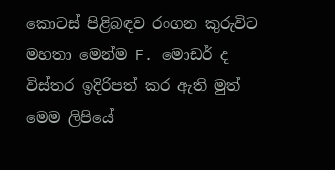කොටස් පිළිබඳව රංගන කුරුවිට මහතා මෙන්ම F. මොඩර් ද විස්තර ඉදිරිපත් කර ඇති මුත් මෙම ලිපියේ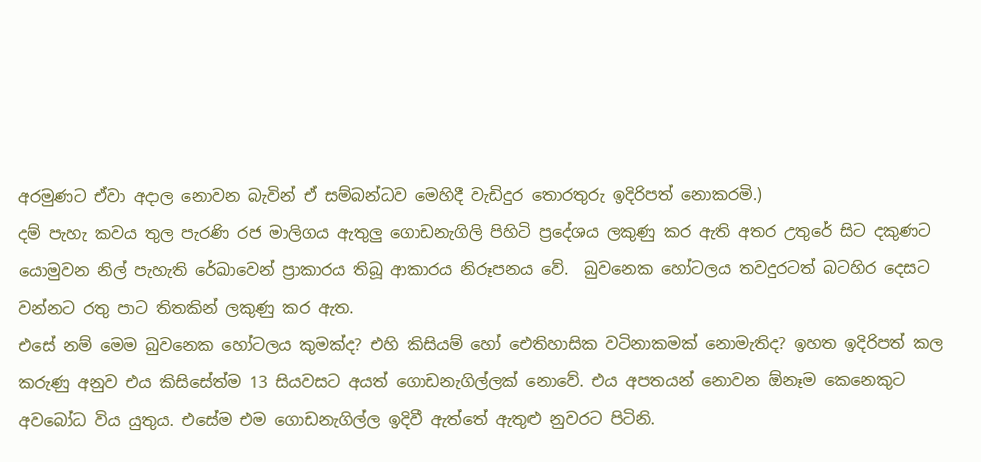අරමුණට ඒවා අදාල නොවන බැවින් ඒ සම්බන්ධව මෙහිදී වැඩිදුර තොරතුරු ඉදිරිපත් නොකරමි.)
දම් පැහැ කවය තුල පැරණි රජ මාලිගය ඇතුලු ගොඩනැගිලි පිහිටි ප්‍රදේශය ලකුණු කර ඇති අතර උතුරේ සිට දකුණට යොමුවන නිල් පැහැති රේඛාවෙන් ප්‍රාකාරය තිබූ ආකාරය නිරූපනය වේ.  බුවනෙක හෝටලය තවදුරටත් බටහිර දෙසට වන්නට රතු පාට තිතකින් ලකුණු කර ඇත.
එසේ නම් මෙම බුවනෙක හෝටලය කුමක්ද? එහි කිසියම් හෝ ඓතිහාසික වටිනාකමක් නොමැතිද? ඉහත ඉදිරිපත් කල කරුණු අනුව එය කිසිසේත්ම 13 සියවසට අයත් ගොඩනැගිල්ලක් නොවේ. එය අපතයන් නොවන ඕනෑම කෙනෙකුට අවබෝධ විය යුතුය. එසේම එම ගොඩනැගිල්ල ඉදිවී ඇත්තේ ඇතුළු නුවරට පිටිනි.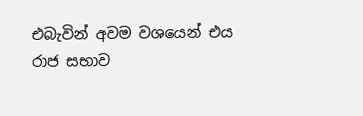එබැවින් අවම වශයෙන් එය රාජ සභාව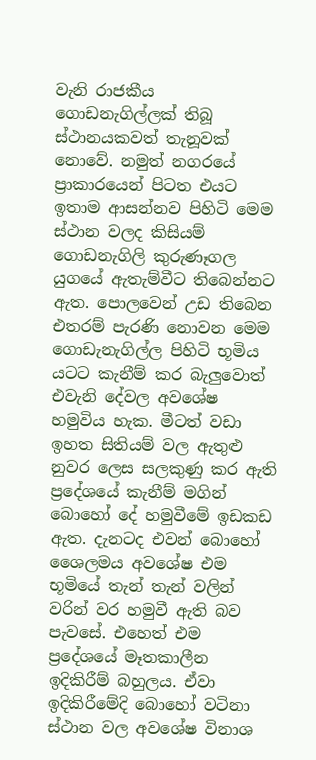වැනි රාජකීය ගොඩනැගිල්ලක් තිබූ ස්ථානයකවත් තැනූවක් නොවේ. නමුත් නගරයේ ප්‍රාකාරයෙන් පිටත එයට ඉතාම ආසන්නව පිහිටි මෙම ස්ථාන වලද කිසියම් ගොඩනැගිලි කුරුණෑගල යුගයේ ඇතැම්වීට තිබෙන්නට ඇත. පොලවෙන් උඩ තිබෙන එතරම් පැරණි නොවන මෙම ගොඩැනැගිල්ල පිහිටි භූමිය යටට කැනීම් කර බැලුවොත් එවැනි දේවල අවශේෂ හමුවිය හැක. මීටත් වඩා ඉහත සිතියම් වල ඇතුළු නුවර ලෙස සලකුණු කර ඇති ප්‍රදේශයේ කැනීම් මගින් බොහෝ දේ හමුවීමේ ඉඩකඩ ඇත. දැනටද එවන් බොහෝ ශෛලමය අවශේෂ එම භූමියේ තැන් තැන් වලින් වරින් වර හමුවී ඇති බව පැවසේ. එහෙත් එම ප්‍රදේශයේ මෑතකාලීන ඉදිකිරීම් බහුලය. ඒවා ඉදිකිරීමේදි බොහෝ වටිනා ස්ථාන වල අවශේෂ විනාශ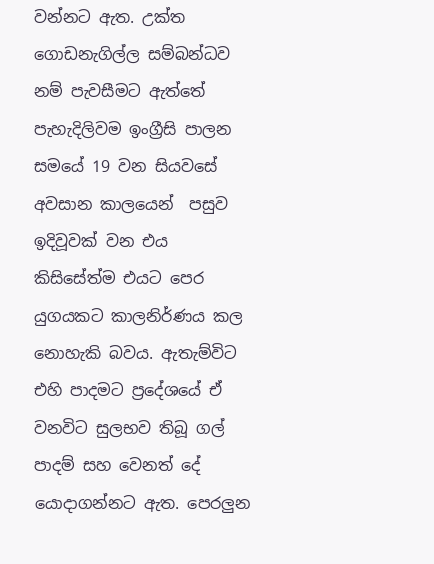වන්නට ඇත. උක්ත ගොඩනැගිල්ල සම්බන්ධව නම් පැවසීමට ඇත්තේ පැහැදිලිවම ඉංග්‍රීසි පාලන සමයේ 19 වන සියවසේ අවසාන කාලයෙන්  පසුව ඉදිවූවක් වන එය කිසිසේත්ම එයට පෙර යුගයකට කාලනිර්ණය කල නොහැකි බවය. ඇතැම්විට එහි පාදමට ප්‍රදේශයේ ඒ වනවිට සුලභව තිබූ ගල් පාදම් සහ වෙනත් දේ යොදාගන්නට ඇත. පෙරලුන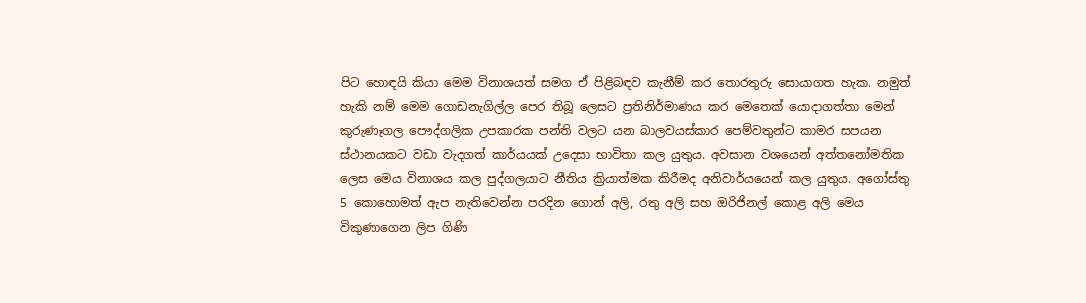පිට හොඳයි කියා මෙම විනාශයත් සමග ඒ පිළිබඳව කැනීම් කර තොරතුරු සොයාගත හැක. නමුත්  හැකි නම් මෙම ගොඩනැගිල්ල පෙර තිබූ ලෙසට ප්‍රතිනිර්මාණය කර මෙතෙක් යොදාගත්තා මෙන් කුරුණෑගල පෞද්ගලික උපකාරක පන්ති වලට යන බාලවයස්කාර පෙම්වතුන්ට කාමර සපයන ස්ථානයකට වඩා වැදගත් කාර්යයක් උදෙසා භාවිතා කල යුතුය. අවසාන වශයෙන් අත්තනෝමතික ලෙස මෙය විනාශය කල පුද්ගලයාට නීතිය ක්‍රියාත්මක කිරීමද අනිවාර්යයෙන් කල යුතුය. අගෝස්තු 5 කොහොමත් ඇප නැතිවෙන්න පරදින ගොන් අලි, රතු අලි සහ ඔරිජිනල් කොළ අලි මෙය විකුණාගෙන ලිප ගිණි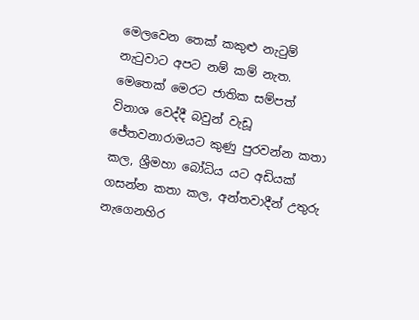මෙලවෙන තෙක් කකුළු නැටුම් නැටුවාට අපට නම් කම් නැත. මෙතෙක් මෙරට ජාතික සම්පත් විනාශ වෙද්දී බවුන් වැඩූ ජේතවනාරාමයට කුණු පුරවන්න කතා කල, ශ්‍රීමහා බෝධිය යට අඩියක් ගසන්න කතා කල, අන්තවාදීන් උතුරු නැගෙනහිර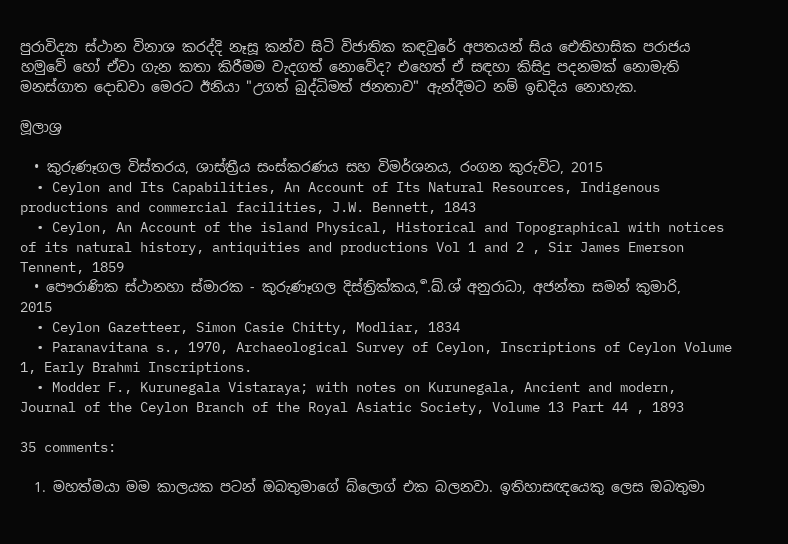පුරාවිද්‍යා ස්ථාන විනාශ කරද්දි නෑසූ කන්ව සිටි විජාතික කඳවුරේ අපතයන් සිය ඓතිහාසික පරාජය හමුවේ හෝ ඒවා ගැන කතා කිරීමම වැදගත් නොවේද? එහෙත් ඒ සඳහා කිසිදු පදනමක් නොමැති මනස්ගාත දොඩවා මෙරට ඊනියා "උගත් බුද්ධිමත් ජනතාව" ඇන්දීමට නම් ඉඩදිය නොහැක.

මූලාශ්‍ර

  • කුරුණෑගල විස්තරය, ශාස්ත්‍රීය සංස්කරණය සහ විමර්ශනය, රංගන කුරුවිට, 2015
  • Ceylon and Its Capabilities, An Account of Its Natural Resources, Indigenous productions and commercial facilities, J.W. Bennett, 1843
  • Ceylon, An Account of the island Physical, Historical and Topographical with notices of its natural history, antiquities and productions Vol 1 and 2 , Sir James Emerson Tennent, 1859
  • පෞරාණික ස්ථානහා ස්මාරක - කුරුණෑගල දිස්ත්‍රික්කය, ර්‍.ඛ්.ශ් අනුරාධා, අජන්තා සමන් කුමාරි, 2015
  • Ceylon Gazetteer, Simon Casie Chitty, Modliar, 1834
  • Paranavitana s., 1970, Archaeological Survey of Ceylon, Inscriptions of Ceylon Volume 1, Early Brahmi Inscriptions.
  • Modder F., Kurunegala Vistaraya; with notes on Kurunegala, Ancient and modern, Journal of the Ceylon Branch of the Royal Asiatic Society, Volume 13 Part 44 , 1893

35 comments:

  1. මහත්මයා මම කාලයක පටන් ඔබතුමාගේ බ්ලොග් එක බලනවා. ඉතිහාසඥයෙකු ලෙස ඔබතුමා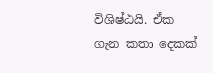විශිෂ්ඨයි. ඒක ගැන කතා දෙකක්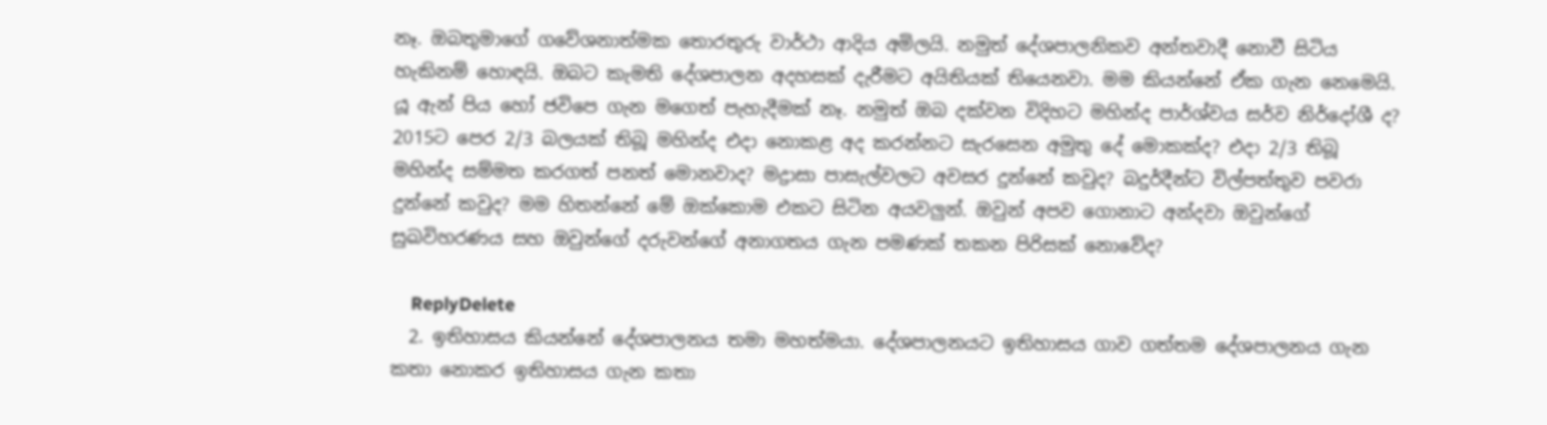නෑ. ඔබතුමාගේ ගවේශනාත්මක තොරතුරු වාර්ථා ආදිය අමිලයි. නමුත් දේශපාලනිකව අන්තවාදී නොවී සිටිය හැකිනම් හොඳයි. ඔබට කැමති දේශපාලන අදහසක් දැරීමට අයිතියක් තියෙනවා. මම කියන්නේ ඒක ගැන නෙමෙයි. යූ ඇන් පිය හෝ ජවිපෙ ගැන මගෙත් පැහැදීමක් නෑ. නමුත් ඔබ දක්වන විදිහට මහින්ද පාර්ශ්වය සර්ව නිර්දෝශී ද? 2015ට පෙර 2/3 බලයක් තිබූ මහින්ද එදා නොකළ අද කරන්නට සැරසෙන අමුතු දේ මොකක්ද? එදා 2/3 තිබූ මහින්ද සම්මත කරගත් පනත් මොනවාද? මද්‍රාසා පාසැල්වලට අවසර දුන්නේ කවුද? බදුර්දීන්ට විල්පත්තුව පවරා දුන්නේ කවුද? මම හිතන්නේ මේ ඔක්කොම එකට සිටින අයවලුන්. ඔවුන් අපව ගොනාට අන්දවා ඔවුන්ගේ සුඛවිහරණය සහ ඔවුන්ගේ දරුවන්ගේ අනාගතය ගැන පමණක් තකන පිරිසක් නොවේද?

    ReplyDelete
  2. ඉතිහාසය කියන්නේ දේශපාලනය තමා මහත්මයා. දේශපාලනයට ඉතිහාසය ගාව ගත්තම දේශපාලනය ගැන කතා නොකර ඉතිහාසය ගැන කතා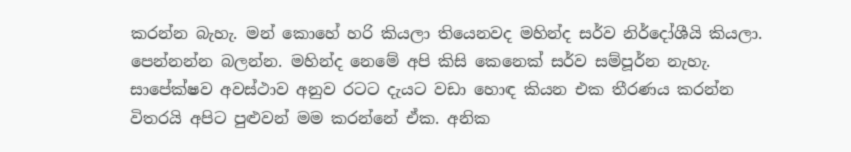කරන්න බැහැ. මන් කොහේ හරි කියලා තියෙනවද මහින්ද සර්ව නිර්දෝශීයි කියලා. පෙන්නන්න බලන්න. මහින්ද නෙමේ අපි කිසි කෙනෙක් සර්ව සම්පූර්න නැහැ. සාපේක්ෂව අවස්ථාව අනුව රටට දැයට වඩා හොඳ කියන එක තීරණය කරන්න විතරයි අපිට පුළුවන් මම කරන්නේ ඒක. අනික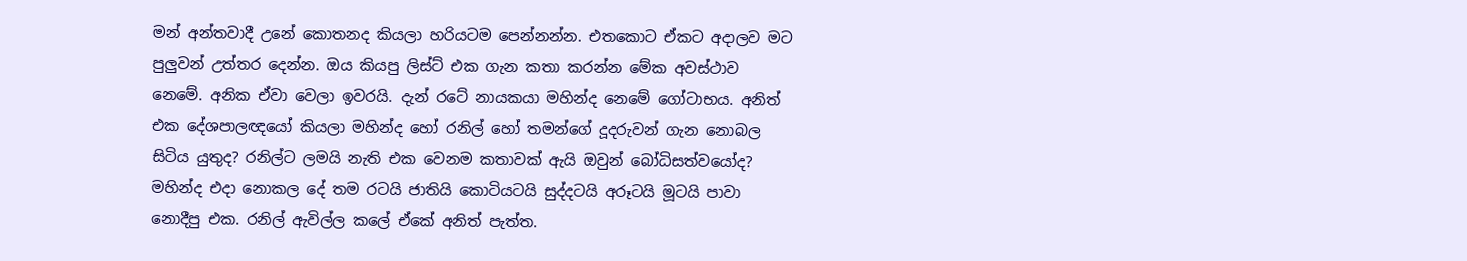මන් අන්තවාදී උනේ කොතනද කියලා හරියටම පෙන්නන්න. එතකොට ඒකට අදාලව මට පුලුවන් උත්තර දෙන්න. ඔය කියපු ලිස්ට් එක ගැන කතා කරන්න මේක අවස්ථාව නෙමේ. අනික ඒවා වෙලා ඉවරයි. දැන් රටේ නායකයා මහින්ද නෙමේ ගෝටාභය. අනිත් එක දේශපාලඥයෝ කියලා මහින්ද හෝ රනිල් හෝ තමන්ගේ දූදරුවන් ගැන නොබල සිටිය යුතුද? රනිල්ට ලමයි නැති එක වෙනම කතාවක් ඇයි ඔවුන් බෝධිසත්වයෝද? මහින්ද එදා නොකල දේ තම රටයි ජාතියි කොටියටයි සුද්දටයි අරූටයි මූටයි පාවා නොදීපු එක. රනිල් ඇවිල්ල කලේ ඒකේ අනිත් පැත්ත.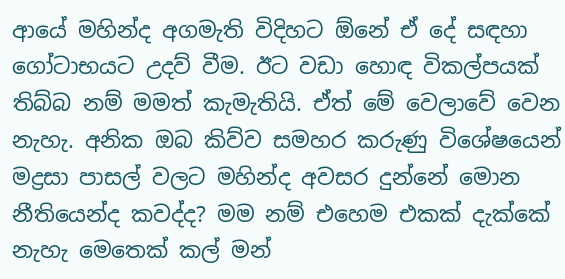ආයේ මහින්ද අගමැති විදිහට ඕනේ ඒ දේ සඳහා ගෝටාභයට උදව් වීම. ඊට වඩා හොඳ විකල්පයක් තිබ්බ නම් මමත් කැමැතියි. ඒත් මේ වෙලාවේ වෙන නැහැ. අනික ඔබ කිව්ව සමහර කරුණු විශේෂයෙන් මද්‍රසා පාසල් වලට මහින්ද අවසර දුන්නේ මොන නීතියෙන්ද කවද්ද? මම නම් එහෙම එකක් දැක්කේ නැහැ මෙතෙක් කල් මන්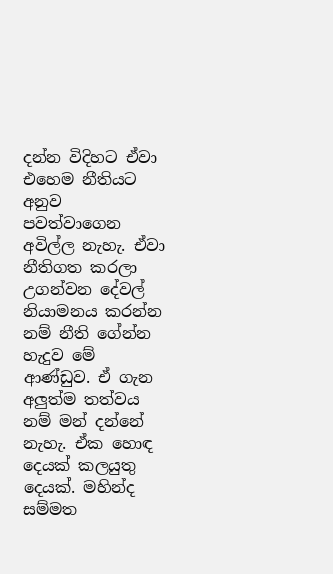දන්න විදිහට ඒවා එහෙම නීතියට අනුව පවත්වාගෙන අවිල්ල නැහැ. ඒවා නීතිගත කරලා උගන්වන දේවල් නියාමනය කරන්න නම් නීති ගේන්න හැදුව මේ ආණ්ඩුව. ඒ ගැන අලුත්ම තත්වය නම් මන් දන්නේ නැහැ. ඒක හොඳ දෙයක් කලයුතු දෙයක්. මහින්ද සම්මත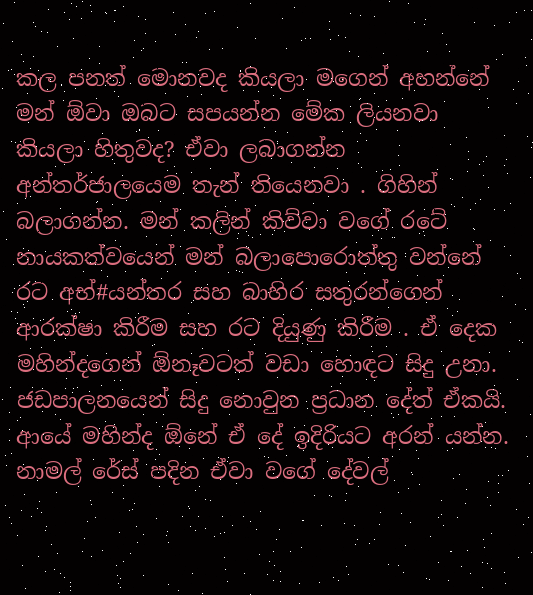කල පනත් මොනවද කියලා මගෙන් අහන්නේ මන් ඕවා ඔබට සපයන්න මේක ලියනවා කියලා හිතුවද? ඒවා ලබාගන්න අන්තර්ජාලයෙම තැන් තියෙනවා . ගිහින් බලාගන්න. මන් කලින් කිව්වා වගේ රටේ නායකත්වයෙන් මන් බලාපොරොත්තු වන්නේ රට අභ්#යන්තර සහ බාහිර සතුරන්ගෙන් ආරක්ෂා කිරීම සහ රට දියුණු කිරීම . ඒ දෙක මහින්දගෙන් ඕනෑවටත් වඩා හොඳට සිදු උනා. ජඩපාලනයෙන් සිදු නොවුන ප්‍රධාන දේත් ඒකයි. ආයේ මහින්ද ඕනේ ඒ දේ ඉදිරියට අරන් යන්න. නාමල් රේස් පදින ඒවා වගේ දේවල්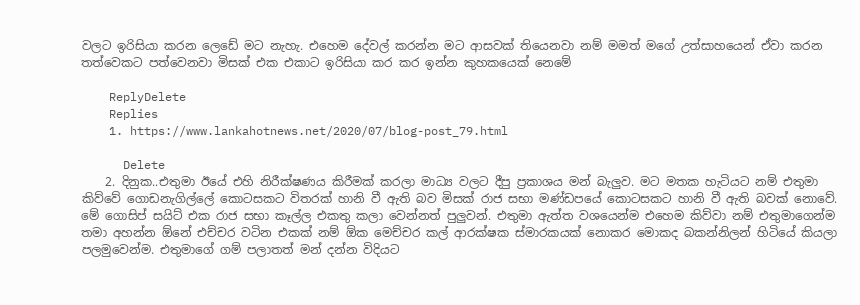වලට ඉරිසියා කරන ලෙඩේ මට නැහැ. එහෙම දේවල් කරන්න මට ආසවක් තියෙනවා නම් මමත් මගේ උත්සාහයෙන් ඒවා කරන තත්වෙකට පත්වෙනවා මිසක් එක එකාට ඉරිසියා කර කර ඉන්න කුහකයෙක් නෙමේ

    ReplyDelete
    Replies
    1. https://www.lankahotnews.net/2020/07/blog-post_79.html

      Delete
    2. දිනුක..එතුමා ඊයේ එහි නිරීක්ෂණය කිරීමක් කරලා මාධ්‍ය වලට දීපු ප්‍රකාශය මන් බැලුව. මට මතක හැටියට නම් එතුමා කිව්වේ ගොඩනැගිල්ලේ කොටසකට විතරක් හානි වී ඇති බව මිසක් රාජ සභා මණ්ඩපයේ කොටසකට හානි වී ඇති බවක් නොවේ. මේ ගොසිප් සයිට් එක රාජ සභා කෑල්ල එකතු කලා වෙන්නත් පුලුවන්. එතුමා ඇත්ත වශයෙන්ම එහෙම කිව්වා නම් එතුමාගෙන්ම තමා අහන්න ඕනේ එච්චර වටින එකක් නම් ඕක මෙච්චර කල් ආරක්ෂක ස්මාරකයක් නොකර මොකද බකන්නිලන් හිටියේ කියලා පලමුවෙන්ම. එතුමාගේ ගම් පලාතත් මන් දන්න විදියට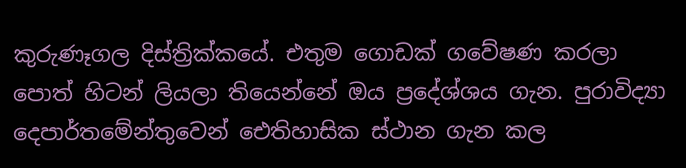කුරුණෑගල දිස්ත්‍රික්කයේ. එතුම ගොඩක් ගවේෂණ කරලා පොත් හිටන් ලියලා තියෙන්නේ ඔය ප්‍රදේශ්ශය ගැන. පුරාවිද්‍යා දෙපාර්තමේන්තුවෙන් ඓතිහාසික ස්ථාන ගැන කල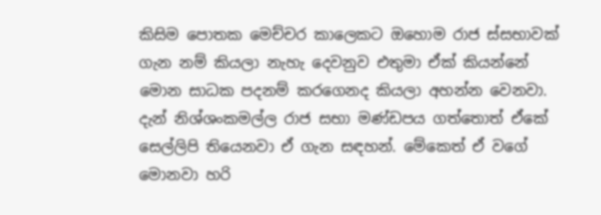කිසිම පොතක මෙච්චර කාලෙකට ඔහොම රාජ ස්සභාවක් ගැන නම් කියලා නැහැ දෙවනුව එතුමා ඒක් කියන්නේ මොන සාධක පදනම් කරගෙනද කියලා අහන්න වෙනවා. දැන් නිශ්ශංකමල්ල රාජ සභා මණ්ඩපය ගත්තොත් ඒකේ සෙල්ලිපි තියෙනවා ඒ ගැන සඳහන්. මේකෙත් ඒ වගේ මොනවා හරි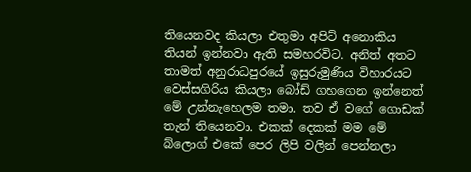තියෙනවද කියලා එතුමා අපිට් අනොකිය තියන් ඉන්නවා ඇති සමහරවිට. අනිත් අතට තාමත් අනුරාධපුරයේ ඉසුරුමුණිය විහාරයට වෙස්සගිරිය කියලා බෝඩ් ගහගෙන ඉන්නෙත් මේ උන්නැහෙලම තමා. තව ඒ වගේ ගොඩක් තැන් තියෙනවා. එකක් දෙකක් මම මේ බ්ලොග් එකේ පෙර ලිපි වලින් පෙන්නලා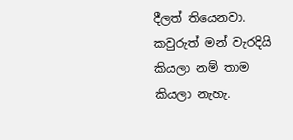දීලත් තියෙනවා. කවුරුත් මන් වැරදියි කියලා නම් තාම කියලා නැහැ.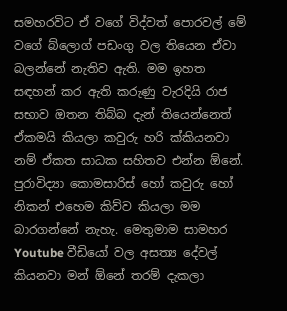සමහරවිට ඒ වගේ විද්වත් පොරවල් මේ වගේ බ්ලොග් පඩංගු වල තියෙන ඒවා බලන්නේ නැතිව ඇති. මම ඉහත සඳහන් කර ඇති කරුණු වැරදියි රාජ සභාව ඔතන තිබ්බ දැන් තියෙන්නෙත් ඒකමයි කියලා කවුරු හරි ක්කියනවා නම් ඒකත සාධක සහිතව එන්න ඕනේ. පුරාවිද්‍යා කොමසාරිස් හෝ කවුරු හෝ නිකන් එහෙම කිව්ව කියලා මම බාරගන්නේ නැහැ. මෙතුමාම සාමහර Youtube වීඩියෝ වල අසත්‍ය දේවල් කියනවා මන් ඕනේ තරම් දැකලා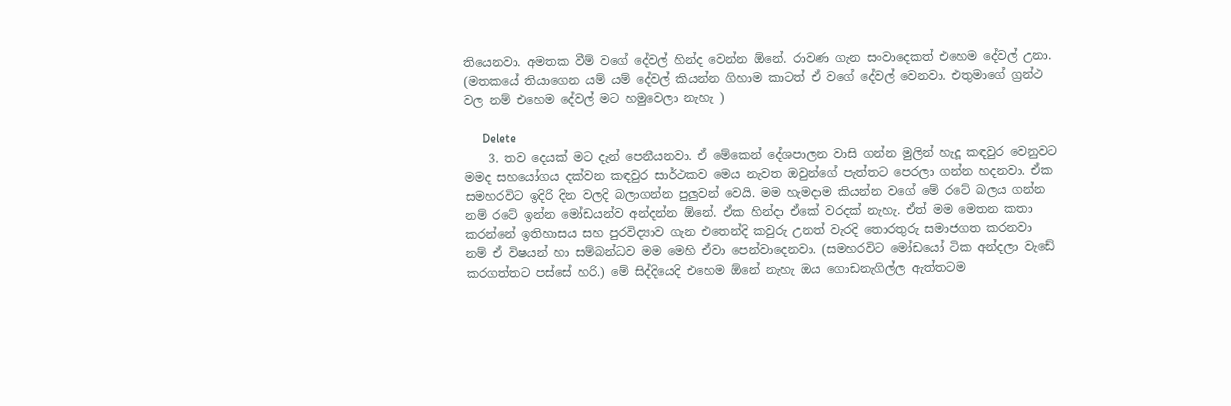තියෙනවා. අමතක වීම් වගේ දේවල් හින්ද වෙන්න ඕනේ. රාවණ ගැන සංවාදෙකත් එහෙම දේවල් උනා. (මතකයේ තියාගෙන යම් යම් දේවල් කියන්න ගිහාම කාටත් ඒ වගේ දේවල් වෙනවා. එතුමාගේ ග්‍රන්ථ වල නම් එහෙම දේවල් මට හමුවෙලා නැහැ )

      Delete
    3. තව දෙයක් මට දැන් පෙනීයනවා. ඒ මේකෙන් දේශපාලන වාසි ගන්න මුලින් හැදූ කඳවුර වෙනුවට මමද සහයෝගය දක්වන කඳවුර සාර්ථකව මෙය නැවත ඔවුන්ගේ පැත්තට පෙරලා ගන්න හදනවා. ඒක සමහරවිට ඉදිරි දින වලදි බලාගන්න පුලුවන් වෙයි. මම හැමදාම කියන්න වගේ මේ රටේ බලය ගන්න නම් රටේ ඉන්න මෝඩයන්ව අන්දන්න ඕනේ. ඒක හින්දා ඒකේ වරදක් නැහැ. ඒත් මම මෙතන කතා කරන්නේ ඉතිහාසය සහ පුරවිද්‍යාව ගැන එතෙන්දි කවුරු උනත් වැරදි තොරතුරු සමාජගත කරනවා නම් ඒ විෂයන් හා සම්බන්ධව මම මෙහි ඒවා පෙන්වාදෙනවා. (සමහරවිට මෝඩයෝ ටික අන්දලා වැඩේ කරගත්තට පස්සේ හරි.) මේ සිද්දියෙදි එහෙම ඕනේ නැහැ ඔය ගොඩනැගිල්ල ඇත්තටම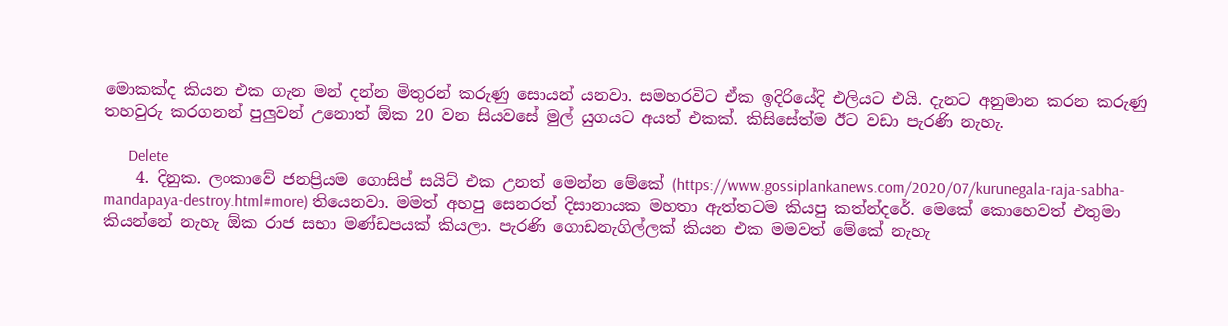මොකක්ද කියන එක ගැන මන් දන්න මිතුරන් කරුණු සොයන් යනවා. සමහරවිට ඒක ඉදිරියේදි එලියට එයි. දැනට අනුමාන කරන කරුණු තහවුරු කරගනන් පුලුවන් උනොත් ඕක 20 වන සියවසේ මුල් යුගයට අයත් එකක්. කිසිසේත්ම ඊට වඩා පැරණි නැහැ.

      Delete
    4. දිනුක. ලංකාවේ ජනප්‍රියම ගොසිප් සයිට් එක උනත් මෙන්න මේකේ (https://www.gossiplankanews.com/2020/07/kurunegala-raja-sabha-mandapaya-destroy.html#more) තියෙනවා. මමත් අහපු සෙනරත් දිසානායක මහතා ඇත්තටම කියපු කත්න්දරේ. මෙකේ කොහෙවත් එතුමා කියන්නේ නැහැ ඕක රාජ සභා මණ්ඩපයක් කියලා. පැරණි ගොඩනැගිල්ලක් කියන එක මමවත් මේකේ නැහැ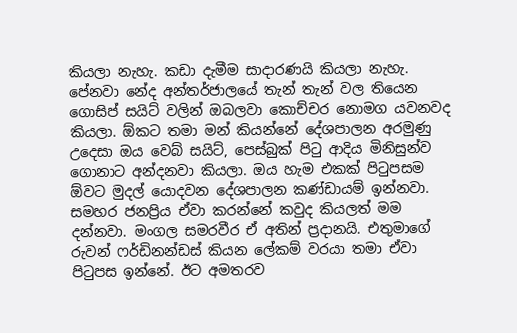කියලා නැහැ. කඩා දැමීම සාදාරණයි කියලා නැහැ. පේනවා නේද අන්තර්ජාලයේ තැන් තැන් වල තියෙන ගොසිප් සයිට් වලින් ඔබලවා කොච්චර නොමග යවනවද කියලා. ඕකට තමා මන් කියන්නේ දේශපාලන අරමුණු උදෙසා ඔය වෙබ් සයිට්, පෙස්බුක් පිටු ආදිය මිනිසුන්ව ගොනාට අන්දනවා කියලා. ඔය හැම එකක් පිටුපසම ඕවට මුදල් යොදවන දේශපාලන කණ්ඩායම් ඉන්නවා. සමහර ජනප්‍රිය ඒවා කරන්නේ කවුද කියලත් මම දන්නවා. මංගල සමරවීර ඒ අතින් ප්‍රදානයි. එතුමාගේ රුවන් ෆර්ඩිනන්ඩස් කියන ලේකම් වරයා තමා ඒවා පිටුපස ඉන්නේ. ඊට අමතරව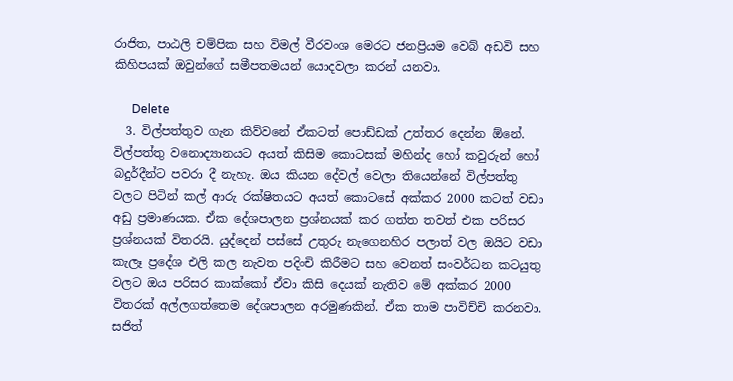රාජිත, පාඨලි චම්පික සහ විමල් වීරවංශ මෙරට ජනප්‍රියම වෙබ් අඩවි සහ කිහිපයක් ඔවුන්ගේ සමීපතමයන් යොදවලා කරන් යනවා.

      Delete
  3. විල්පත්තුව ගැන කිව්වනේ ඒකටත් පොඩ්ඩක් උත්තර දෙන්න ඕනේ. විල්පත්තු වනොද්‍යානයට අයත් කිසිම කොටසක් මහින්ද හෝ කවුරුන් හෝ බදුර්දීන්ට පවරා දී නැහැ. ඔය කියන දේවල් වෙලා තියෙන්නේ විල්පත්තු වලට පිටින් කල් ආරු රක්ෂිතයට අයත් කොටසේ අක්කර 2000 කටත් වඩා අඩු ප්‍රමාණයක. ඒක දේශපාලන ප්‍රශ්නයක් කර ගත්ත තවත් එක පරිසර ප්‍රශ්නයක් විතරයි. යුද්දෙන් පස්සේ උතුරු නැගෙනහිර පලාත් වල ඔයිට වඩා කැලෑ ප්‍රදේශ එලි කල නැවත පදිංචි කිරීමට සහ වෙනත් සංවර්ධන කටයුතු වලට ඔය පරිසර කාක්කෝ ඒවා කිසි දෙයක් නැතිව මේ අක්කර 2000 විතරක් අල්ලගත්තෙම දේශපාලන අරමුණකින්. ඒක තාම පාවිච්චි කරනවා. සජිත්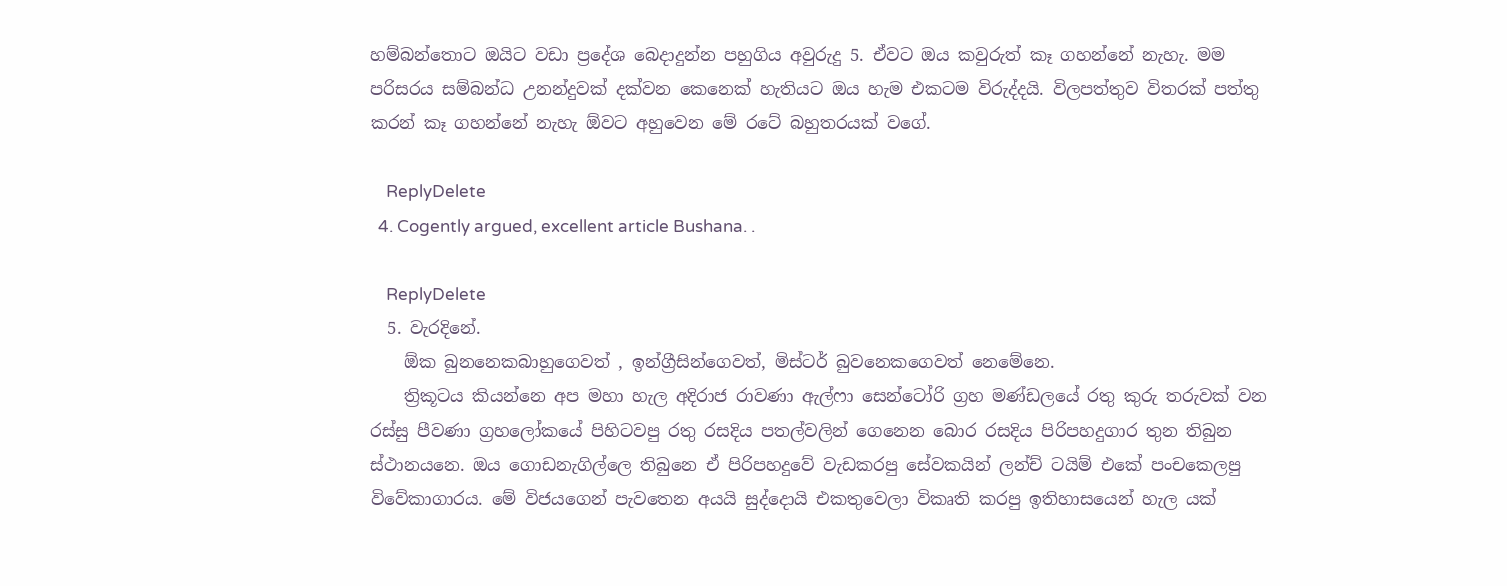හම්බන්තොට ඔයිට වඩා ප්‍රදේශ බෙදාදුන්න පහුගිය අවුරුදු 5. ඒවට ඔය කවුරුත් කෑ ගහන්නේ නැහැ. මම පරිසරය සම්බන්ධ උනන්දුවක් දක්වන කෙනෙක් හැතියට ඔය හැම එකටම විරුද්දයි. විලපත්තුව විතරක් පත්තු කරන් කෑ ගහන්නේ නැහැ ඕවට අහුවෙන මේ රටේ බහුතරයක් වගේ.

    ReplyDelete
  4. Cogently argued, excellent article Bushana. .

    ReplyDelete
  5. වැරදිනේ.
    ඕක බුනනෙකබාහුගෙවත් , ඉන්ග්‍රීසින්ගෙවත්, මිස්ටර් බුවනෙකගෙවත් නෙමේනෙ.
    ත්‍රිකූටය කියන්නෙ අප මහා හැල අදිරාජ රාවණා ඇල්ෆා සෙන්ටෝරි ග්‍රහ මණ්ඩලයේ රතු කුරු තරුවක් වන රස්සු පීවණා ග්‍රහලෝකයේ පිහිටවපු රතු රසදිය පතල්වලින් ගෙනෙන බොර රසදිය පිරිපහදුගාර තුන තිබුන ස්ථානයනෙ. ඔය ගොඩනැගිල්ලෙ තිබුනෙ ඒ පිරිපහදුවේ වැඩකරපු සේවකයින් ලන්ච් ටයිම් එකේ පංචකෙලපු විවේකාගාරය. මේ විජයගෙන් පැවතෙන අයයි සුද්දොයි එකතුවෙලා විකෘති කරපු ඉතිහාසයෙන් හැල යක්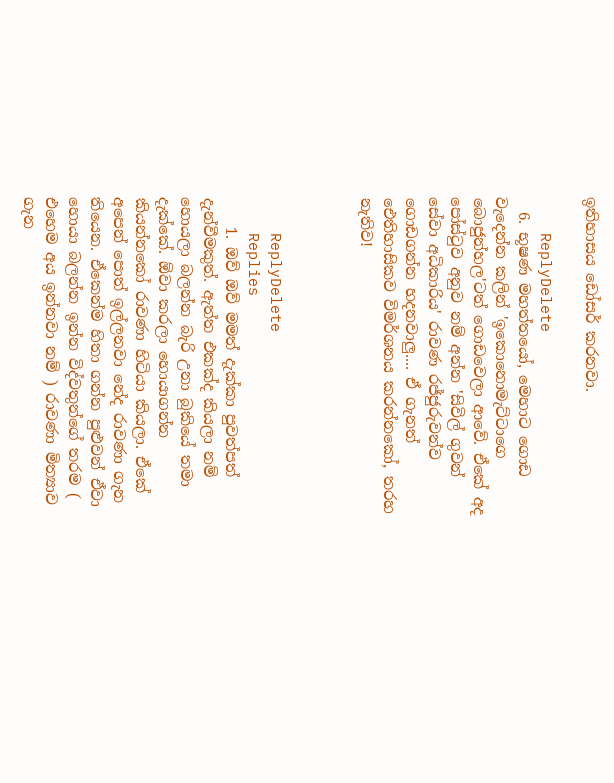ඉතිහාසය ඩෝසර් කරනවා.

    ReplyDelete
  6. භූෂණ මහත්තයෝ, මෙහාට ගොඩ වැදෙන්න කලින් 'ඉකොනොමැට්ටාගෙ බොජුන්හල'ටත් ගොඩවෙලා ආවේ. ඒකේ අද පෝස්ටුව අනුව නම් අන්න 'සිවිල් ගුවන් සේවා අධිකාරිය' රාවණ රජ්ජුරුවන්ව ගොඩගන්න හදනවාලු.... ඒ ගැනත් ඓතිහාසිකව විමර්ශනය කරන්නකෝ, තරහ නැතිව!



    ReplyDelete
    Replies
    1. ඔව් ඔව් මමත් දැක්කා පුවත්පත් දැන්වීමකුත්. ඇත්ත එකක්ද කියලා නම් හොයලා බලන්න බැරි උනා බුකියේ තමා දැක්කේ. ඕවා කරලා හොයාගන්න කියන්නකෝ රාවණා හිටියා කියලා. ඒකේ අපෙන් පොත් ඉල්ලනවා නේද රාවණා ගැන තියෙන. ඒකෙන්ම හිතා ගන්න පුළුවන් ඒවා හොයා බලන්න ඉන්න විද්වතුන්ගේ තරම ( එහෙම අය ඉන්නවා නම් ) රාවණා මිත්‍යාව ගැන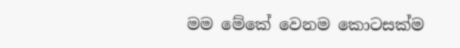මම මේකේ වෙනම කොටසක්ම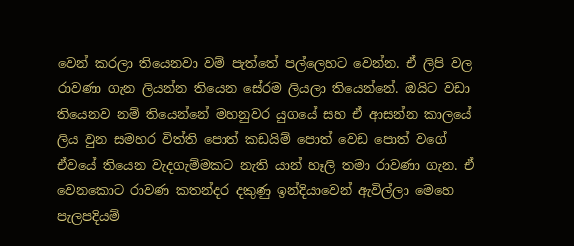වෙන් කරලා තියෙනවා වම් පැත්තේ පල්ලෙහට වෙන්න. ඒ ලිපි වල රාවණා ගැන ලියන්න තියෙන සේරම ලියලා තියෙන්නේ. ඔයිට වඩා තියෙනව නම් තියෙන්නේ මහනුවර යුගයේ සහ ඒ ආසන්න කාලයේ ලිය වුන සමහර විත්ති පොත් කඩයිම් පොත් වෙඩ පොත් වගේ ඒවයේ තියෙන වැදගැම්මකට නැති යාන් හෑලි තමා රාවණා ගැන. ඒ වෙනකොට රාවණ කතන්දර දකුණු ඉන්දියාවෙන් ඇවිල්ලා මෙහෙ පැලපදියම්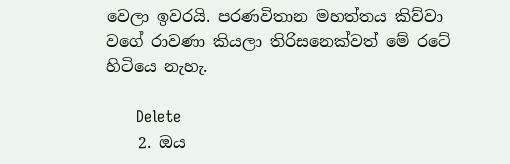වෙලා ඉවරයි. පරණවිතාන මහත්තය කිව්වා වගේ රාවණා කියලා තිරිසනෙක්වත් මේ රටේ හිටියෙ නැහැ.

      Delete
    2. ඔය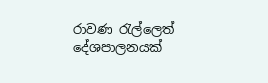රාවණ රැල්ලෙත් දේශපාලනයක්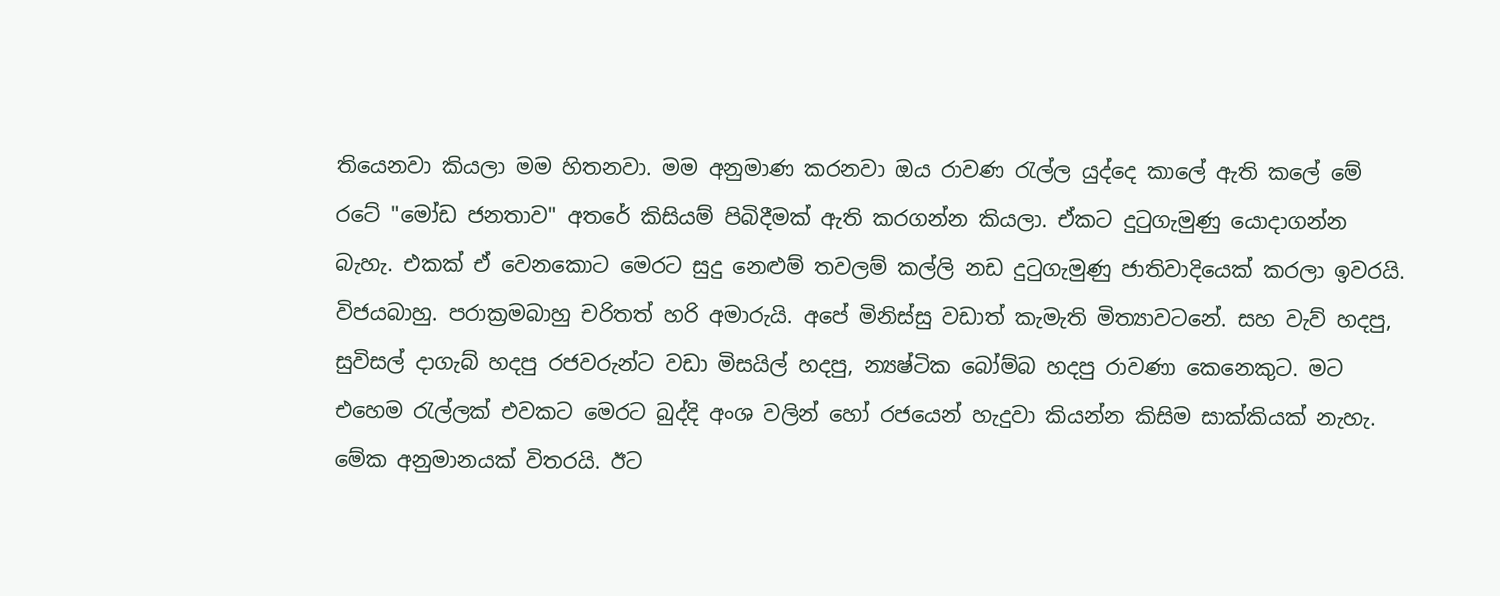තියෙනවා කියලා මම හිතනවා. මම අනුමාණ කරනවා ඔය රාවණ රැල්ල යුද්දෙ කාලේ ඇති කලේ මේ රටේ "මෝඩ ජනතාව" අතරේ කිසියම් පිබිදීමක් ඇති කරගන්න කියලා. ඒකට දුටුගැමුණු යොදාගන්න බැහැ. එකක් ඒ වෙනකොට මෙරට සුදු නෙළුම් තවලම් කල්ලි නඩ දුටුගැමුණු ජාතිවාදියෙක් කරලා ඉවරයි. විජයබාහු. පරාක්‍රමබාහු චරිතත් හරි අමාරුයි. අපේ මිනිස්සු වඩාත් කැමැති මිත්‍යාවටනේ. සහ වැව් හදපු, සුවිසල් දාගැබ් හදපු රජවරුන්ට වඩා මිසයිල් හදපු, න්‍යෂ්ටික බෝම්බ හදපු රාවණා කෙනෙකුට. මට එහෙම රැල්ලක් එවකට මෙරට බුද්දි අංශ වලින් හෝ රජයෙන් හැදුවා කියන්න කිසිම සාක්කියක් නැහැ. මේක අනුමානයක් විතරයි. ඊට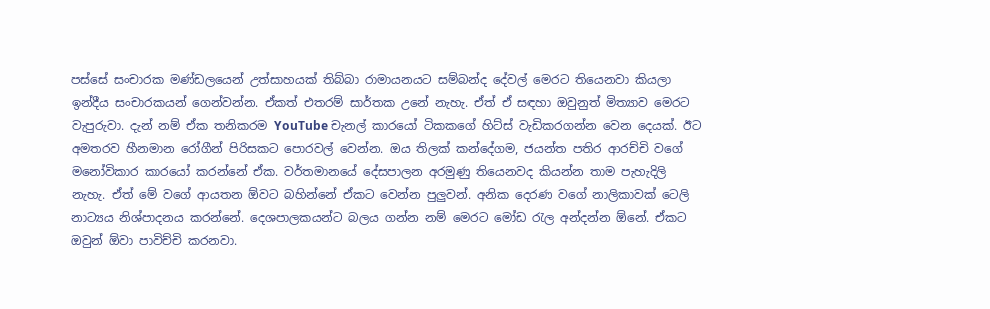පස්සේ සංචාරක මණ්ඩලයෙන් උත්සාහයක් තිබ්බා රාමායනයට සම්බන්ද දේවල් මෙරට තියෙනවා කියලා ඉන්දීය සංචාරකයන් ගෙන්වන්න. ඒකත් එතරම් සාර්තක උනේ නැහැ. ඒත් ඒ සඳහා ඔවුනුත් මිත්‍යාව මෙරට වැපුරුවා. දැන් නම් ඒක තනිකරම YouTube චැනල් කාරයෝ ටිකකගේ හිට්ස් වැඩිකරගන්න වෙන දෙයක්. ඊට අමතරව හීනමාන රෝගීන් පිරිසකට පොරවල් වෙන්න. ඔය තිලක් කන්දේගම, ජයන්ත පතිර ආරච්චි වගේ මනෝවිකාර කාරයෝ කරන්නේ ඒක. වර්තමානයේ දේසපාලන අරමුණු තියෙනවද කියන්න තාම පැහැදිලි නැහැ. ඒත් මේ වගේ ආයතන ඕවට බහින්නේ ඒකට වෙන්න පුලුවන්. අනික දෙරණ වගේ නාලිකාවක් ටෙලි නාට්‍යය නිශ්පාදනය කරන්නේ. දෙශපාලකයන්ට බලය ගන්න නම් මෙරට මෝඩ රැල අන්දන්න ඕනේ. ඒකට ඔවුන් ඕවා පාවිච්චි කරනවා.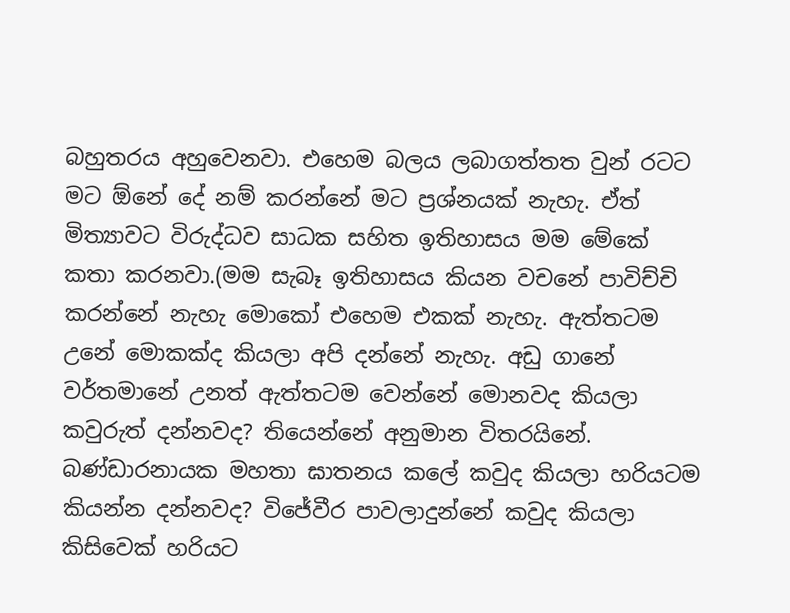බහුතරය අහුවෙනවා. එහෙම බලය ලබාගත්තත වුන් රටට මට ඕනේ දේ නම් කරන්නේ මට ප්‍රශ්නයක් නැහැ. ඒත් මිත්‍යාවට විරුද්ධව සාධක සහිත ඉතිහාසය මම මේකේ කතා කරනවා.(මම සැබෑ ඉතිහාසය කියන වචනේ පාවිච්චි කරන්නේ නැහැ මොකෝ එහෙම එකක් නැහැ. ඇත්තටම උනේ මොකක්ද කියලා අපි දන්නේ නැහැ. අඩු ගානේ වර්තමානේ උනත් ඇත්තටම වෙන්නේ මොනවද කියලා කවුරුත් දන්නවද? තියෙන්නේ අනුමාන විතරයිනේ. බණ්ඩාරනායක මහතා ඝාතනය කලේ කවුද කියලා හරියටම කියන්න දන්නවද? විජේවීර පාවලාදුන්නේ කවුද කියලා කිසිවෙක් හරියට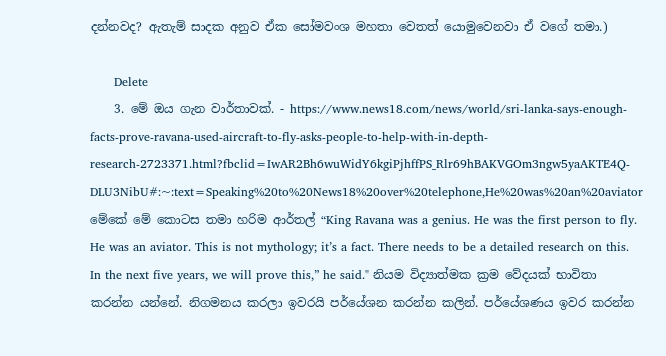දන්නවද? ඇතැම් සාදක අනුව ඒක සෝමවංශ මහතා වෙතත් යොමුවෙනවා ඒ වගේ තමා.)

      Delete
    3. මේ ඔය ගැන වාර්තාවක්. - https://www.news18.com/news/world/sri-lanka-says-enough-facts-prove-ravana-used-aircraft-to-fly-asks-people-to-help-with-in-depth-research-2723371.html?fbclid=IwAR2Bh6wuWidY6kgiPjhffPS_Rlr69hBAKVGOm3ngw5yaAKTE4Q-DLU3NibU#:~:text=Speaking%20to%20News18%20over%20telephone,He%20was%20an%20aviator මේකේ මේ කොටස තමා හරිම ආර්තල් “King Ravana was a genius. He was the first person to fly. He was an aviator. This is not mythology; it’s a fact. There needs to be a detailed research on this. In the next five years, we will prove this,” he said." නියම විද්‍යාත්මක ක්‍රම වේදයක් භාවිතා කරන්න යන්නේ. නිගමනය කරලා ඉවරයි පර්යේශන කරන්න කලින්. පර්යේශණය ඉවර කරන්න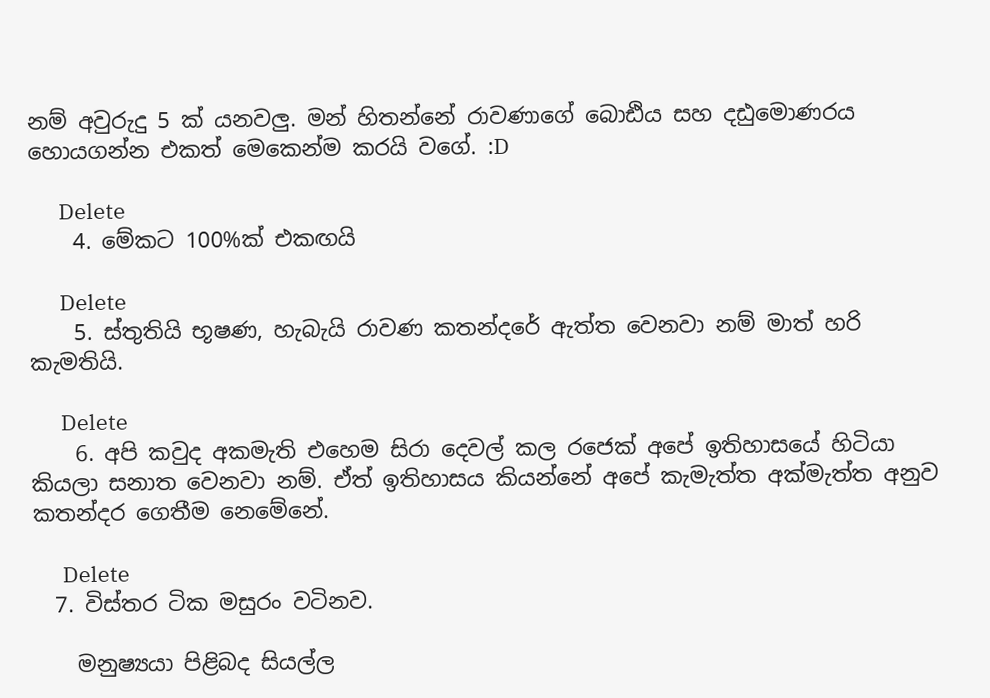නම් අවුරුදු 5 ක් යනවලු. මන් හිතන්නේ රාවණාගේ බොඪිය සහ දඪුමොණරය හොයගන්න එකත් මෙකෙන්ම කරයි වගේ. :D

      Delete
    4. මේකට 100%ක් එකඟයි

      Delete
    5. ස්තුතියි භූෂණ, හැබැයි රාවණ කතන්දරේ ඇත්ත වෙනවා නම් මාත් හරි කැමතියි.

      Delete
    6. අපි කවුද අකමැති එහෙම සිරා දෙවල් කල රජෙක් අපේ ඉතිහාසයේ හිටියා කියලා සනාත වෙනවා නම්. ඒත් ඉතිහාසය කියන්නේ අපේ කැමැත්ත අක්මැත්ත අනුව කතන්දර ගෙතීම නෙමේනේ.

      Delete
  7. විස්තර ටික මසුරං වටිනව.

    මනුෂ්‍යයා පිළිබද සියල්ල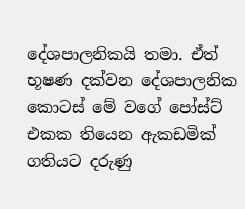දේශපාලනිකයි තමා. ඒත් භූෂණ දක්වන දේශපාලනික කොටස් මේ වගේ පෝස්ට් එකක තියෙන ඇකඩමික් ගතියට දරුණු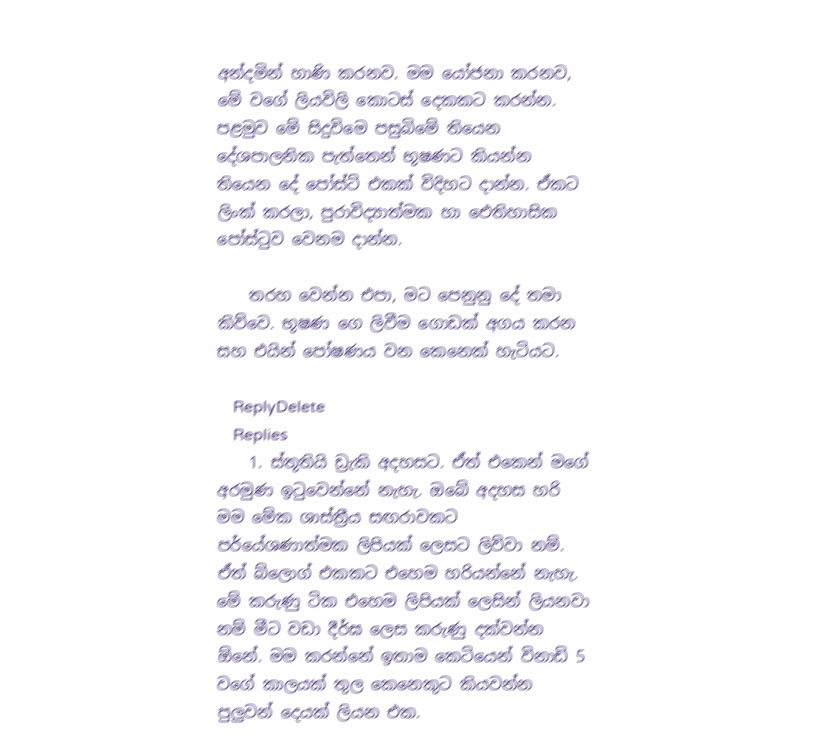අන්දමින් හාණි කරනව. මම යෝජනා කරනව, මේ වගේ ලියවිලි කොටස් දෙකකට කරන්න. පළමුව මේ සිදුවිමෙ පසුබිමේ තියෙන දේශපාලනික පැත්තෙන් භූෂණට කියන්න තියෙන දේ පෝස්ට් එකක් විදිහට දාන්න. ඒකට ලිංක් කරලා, පුරාවිද්‍යාත්මක හා ඓතිහාසික පෝස්ටුව වෙනම දාන්න.

    තරහ වෙන්න එපා, මට පෙනුනු දේ තමා කිව්වෙ. භූෂණ ගෙ ලිවීම ගොඩක් අගය කරන සහ එයින් පෝෂණය වන කෙනෙක් හැටියට.

    ReplyDelete
    Replies
    1. ස්තූතියි ඩ්‍රැකි අදහසට. ඒත් එකෙන් මගේ අරමුණ ඉටුවෙන්නේ නැහැ. ඔබේ අදහස හරි මම මේක ශාස්ත්‍රීය සඟරාවකට පර්යේශණාත්මක ලිපියක් ලෙසට ලිව්වා නම්. ඒත් බ්ලොග් එකකට එහෙම හරියන්නේ නැහැ. මේ කරුණු ටික එහෙම ලිපියක් ලෙසින් ලියනවා නම් මීට වඩා දීර්ඝ ලෙස කරුණු දක්වන්න ඕනේ. මම කරන්නේ ඉතාම කෙටියෙන් විනාඩි 5 වගේ කාලයක් තුල කෙනෙකුට කියවන්න පුලුවන් දෙයක් ලියන එක.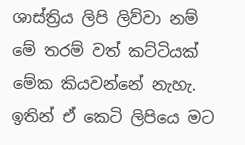ශාස්ත්‍රිය ලිපි ලිව්වා නම් මේ තරම් වත් කට්ටියක් මේක කියවන්නේ නැහැ. ඉතින් ඒ කෙටි ලිපියෙ මට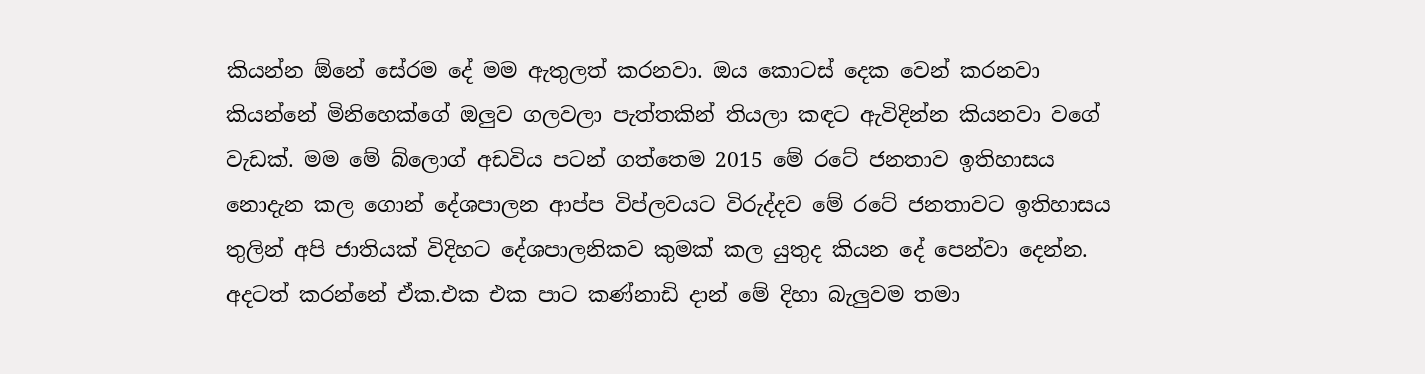කියන්න ඕනේ සේරම දේ මම ඇතුලත් කරනවා. ඔය කොටස් දෙක වෙන් කරනවා කියන්නේ මිනිහෙක්ගේ ඔලුව ගලවලා පැත්තකින් තියලා කඳට ඇවිදින්න කියනවා වගේ වැඩක්. මම මේ බ්ලොග් අඩවිය පටන් ගත්තෙම 2015 මේ රටේ ජනතාව ඉතිහාසය නොදැන කල ගොන් දේශපාලන ආප්ප විප්ලවයට විරුද්දව මේ රටේ ජනතාවට ඉතිහාසය තුලින් අපි ජාතියක් විදිහට දේශපාලනිකව කුමක් කල යුතුද කියන දේ පෙන්වා දෙන්න. අදටත් කරන්නේ ඒක.එක එක පාට කණ්නාඩි දාන් මේ දිහා බැලුවම තමා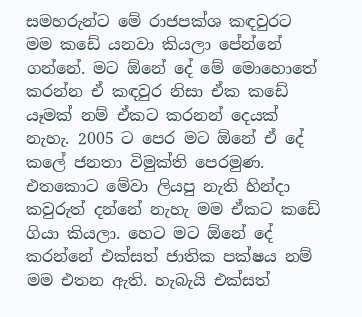සමහරුන්ට මේ රාජපක්ශ කඳවුරට මම කඩේ යනවා කියලා පේන්නේ ගන්නේ. මට ඕනේ දේ මේ මොහොතේ කරන්න ඒ කඳවුර නිසා ඒක කඩේ යෑමක් නම් ඒකට කරනන් දෙයක් නැහැ. 2005 ට පෙර මට ඕනේ ඒ දේ කලේ ජනතා විමුක්ති පෙරමුණ. එතකොට මේවා ලියපු නැති හින්දා කවුරුත් දන්නේ නැහැ මම ඒකට කඩේ ගියා කියලා. හෙට මට ඕනේ දේ කරන්නේ එක්සත් ජාතික පක්ෂය නම් මම එතන ඇති. හැබැයි එක්සත්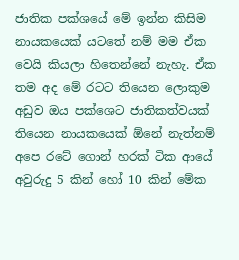ජාතික පක්ශයේ මේ ඉන්න කිසිම නායකයෙක් යටතේ නම් මම ඒක වෙයි කියලා හිතෙන්නේ නැහැ. ඒක තම අද මේ රටට තියෙන ලොකුම අඩුව ඔය පක්ශෙට ජාතිකත්වයක් තියෙන නායකයෙක් ඕනේ නැත්නම් අපෙ රටේ ගොන් හරක් ටික ආයේ අවුරුදු 5 කින් හෝ 10 කින් මේක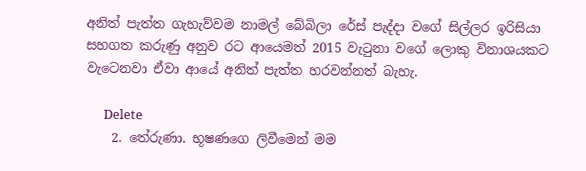අනිත් පැත්ත ගැහැව්වම නාමල් බේබිලා රේස් පැද්දා වගේ සිල්ලර ඉරිසියා සහගත කරුණු අනුව රට ආයෙමත් 2015 වැටුනා වගේ ලොකු විනාශයකට වැටෙනවා ඒවා ආයේ අනිත් පැත්ත හරවන්නත් බැහැ.

      Delete
    2. තේරුණා. භූෂණගෙ ලිවීමෙන් මම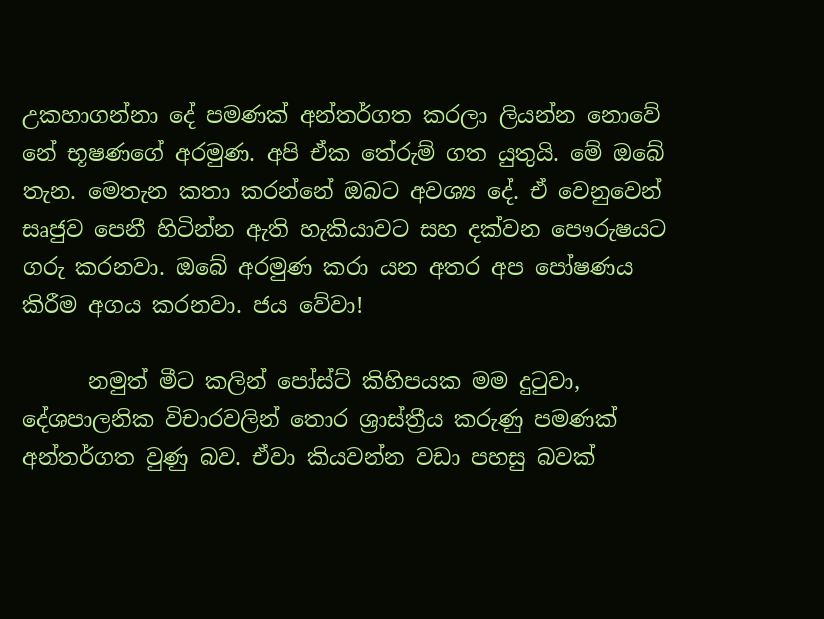උකහාගන්නා දේ පමණක් අන්තර්ගත කරලා ලියන්න නොවේ නේ භූෂණගේ අරමුණ. අපි ඒක තේරුම් ගත යුතුයි. මේ ඔබේ තැන. මෙතැන කතා කරන්නේ ඔබට අවශ්‍ය දේ. ඒ වෙනුවෙන් සෘජුව පෙනී හිටින්න ඇති හැකියාවට සහ දක්වන පෞරුෂයට ගරු කරනවා. ඔබේ අරමුණ කරා යන අතර අප පෝෂණය කිරීම අගය කරනවා. ජය වේවා!

      නමුත් මීට කලින් පෝස්ට් කිහිපයක මම දුටුවා, දේශපාලනික විචාරවලින් තොර ශ්‍රාස්ත්‍රීය කරුණු පමණක් අන්තර්ගත වුණු බව. ඒවා කියවන්න වඩා පහසු බවක්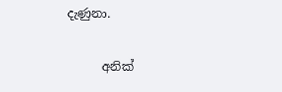දැණුනා.

      අනික්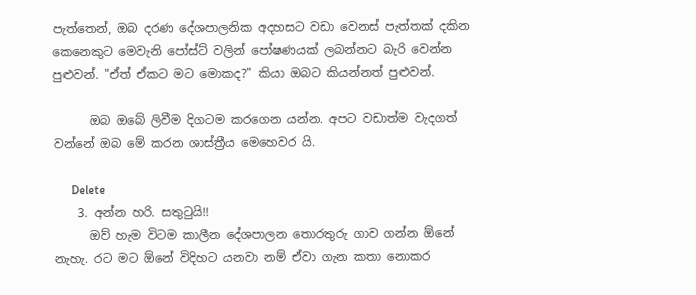පැත්තෙන්, ඔබ දරණ දේශපාලනික අදහසට වඩා වෙනස් පැත්තක් දකින කෙනෙකුට මෙවැනි පෝස්ට් වලින් පෝෂණයක් ලබන්නට බැරි වෙන්න පුළුවන්. "ඒත් ඒකට මට මොකද?" කියා ඔබට කියන්නත් පුළුවන්.

      ඔබ ඔබේ ලිවීම දිගටම කරගෙන යන්න. අපට වඩාත්ම වැදගත් වන්නේ ඔබ මේ කරන ශාස්ත්‍රීය මෙහෙවර යි.

      Delete
    3. අන්න හරි. සතුටුයි!!
      ඔව් හැම විටම කාලීන දේශපාලන තොරතුරු ගාව ගන්න ඕනේ නැහැ. රට මට ඕනේ විදිහට යනවා නම් ඒවා ගැන කතා නොකර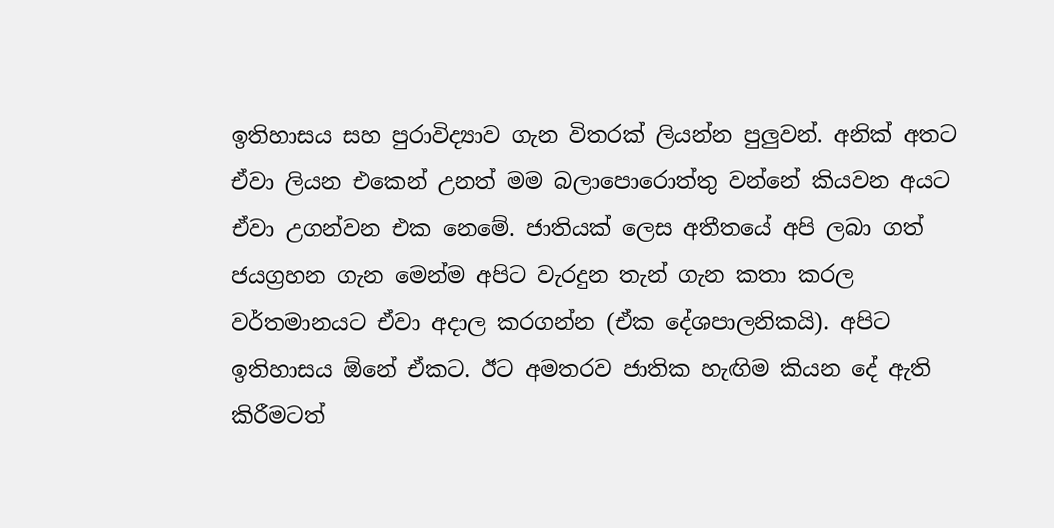ඉතිහාසය සහ පුරාවිද්‍යාව ගැන විතරක් ලියන්න පුලුවන්. අනික් අතට ඒවා ලියන එකෙන් උනත් මම බලාපොරොත්තු වන්නේ කියවන අයට ඒවා උගන්වන එක නෙමේ. ජාතියක් ලෙස අතීතයේ අපි ලබා ගත් ජයග්‍රහන ගැන මෙන්ම අපිට වැරදුන තැන් ගැන කතා කරල වර්තමානයට ඒවා අදාල කරගන්න (ඒක දේශපාලනිකයි). අපිට ඉතිහාසය ඕනේ ඒකට. ඊට අමතරව ජාතික හැඟිම කියන දේ ඇති කිරීමටත්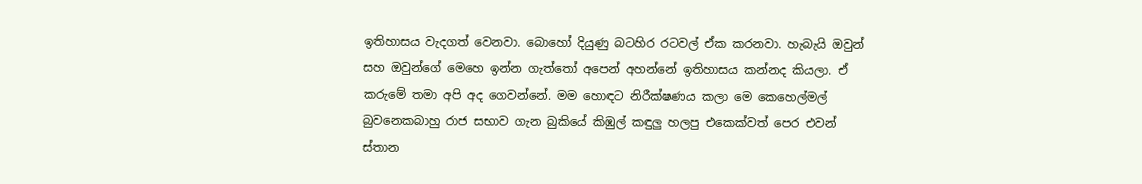ඉතිහාසය වැදගත් වෙනවා. බොහෝ දියුණු බටහිර රටවල් ඒක කරනවා. හැබැයි ඔවුන් සහ ඔවුන්ගේ මෙහෙ ඉන්න ගැත්තෝ අපෙන් අහන්නේ ඉතිහාසය කන්නද කියලා. ඒ කරුමේ තමා අපි අද ගෙවන්නේ. මම හොඳට නිරීක්ෂණය කලා මෙ කෙහෙල්මල් බුවනෙකබාහු රාජ සභාව ගැන බුකියේ කිඹුල් කඳුලු හලපු එකෙක්වත් පෙර එවන් ස්තාන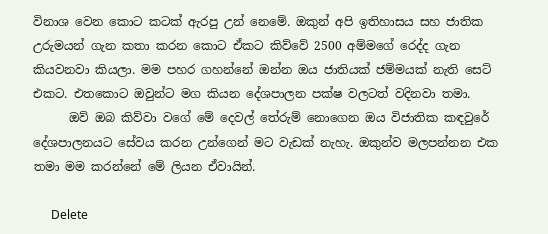විනාශ වෙන කොට කටක් ඇරපු උන් නෙමේ. ඔකුන් අපි ඉතිහාසය සහ ජාතික උරුමයන් ගැන කතා කරන කොට ඒකට කිව්වේ 2500 අම්මගේ රෙද්ද ගැන කියවනවා කියලා. මම පහර ගහන්නේ ඔන්න ඔය ජාතියක් ජම්මයක් නැති සෙට් එකට. එතකොට ඔවුන්ට මග කියන දේශපාලන පක්ෂ වලටත් වදිනවා තමා.
      ඔව් ඔබ කිව්වා වගේ මේ දෙවල් තේරුම් නොගෙන ඔය විජාතික කඳවුරේ දේශපාලනයට සේවය කරන උන්ගෙන් මට වැඩක් නැහැ. ඔකුන්ව මලපන්නන එක තමා මම කරන්නේ මේ ලියන ඒවායින්.

      Delete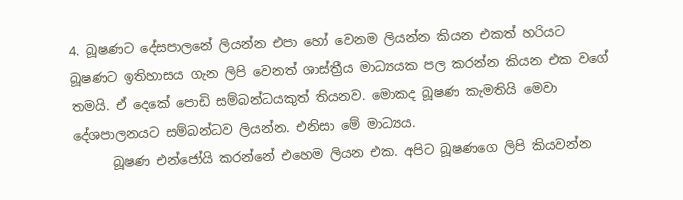4. බූෂණට දේසපාලනේ ලියන්න එපා හෝ වෙනම ලියන්න කියන එකත් හරියට බූෂණට ඉතිහාසය ගැන ලිපි වෙනත් ශාස්ත්‍රීය මාධ්‍යයක පල කරන්න කියන එක වගේ තමයි. ඒ දෙකේ පොඩි සම්බන්ධයකුත් තියනව. මොකද බූෂණ කැමතියි මෙවා දේශපාලනයට සම්බන්ධව ලියන්න. එනිසා මේ මාධ්‍යය.
      බූෂණ එන්ජෝයි කරන්නේ එහෙම ලියන එක. අපිට බූෂණගෙ ලිපි කියවන්න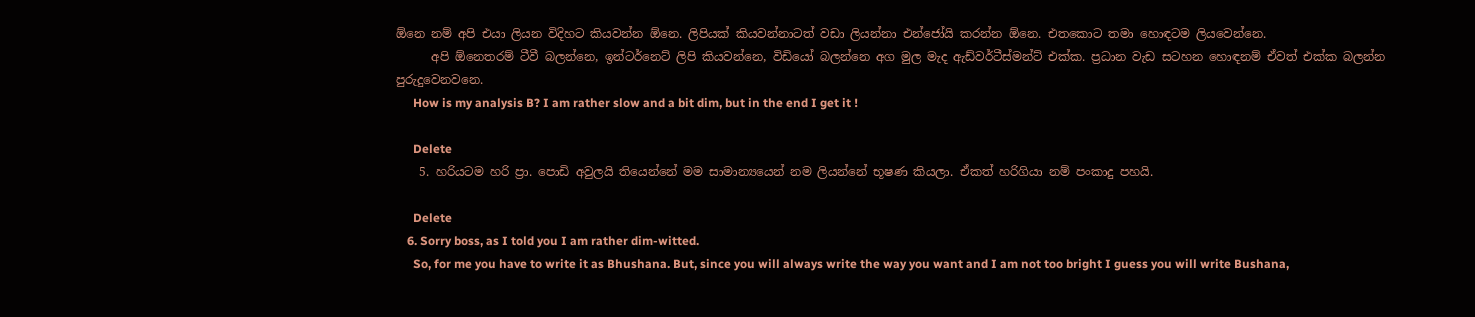ඕනෙ නම් අපි එයා ලියන විදිහට කියවන්න ඕනෙ. ලිපියක් කියවන්නාටත් වඩා ලියන්නා එන්ජෝයි කරන්න ඕනෙ. එතකොට තමා හොඳටම ලියවෙන්නෙ.
      අපි ඕනෙතරම් ටීවී බලන්නෙ, ඉන්ටර්නෙට් ලිපි කියවන්නෙ, විඩියෝ බලන්නෙ අග මුල මැද ඇඩ්වර්ටීස්මන්ට් එක්ක. ප්‍රධාන වැඩ සටහන හොඳනම් ඒවත් එක්ක බලන්න පුරුදුවෙනවනෙ.
      How is my analysis B? I am rather slow and a bit dim, but in the end I get it !

      Delete
    5. හරියටම හරි ප්‍රා. පොඩි අවුලයි තියෙන්නේ මම සාමාන්‍යයෙන් නම ලියන්නේ භූෂණ කියලා. ඒකත් හරිගියා නම් පංකාදු පහයි.

      Delete
    6. Sorry boss, as I told you I am rather dim-witted.
      So, for me you have to write it as Bhushana. But, since you will always write the way you want and I am not too bright I guess you will write Bushana,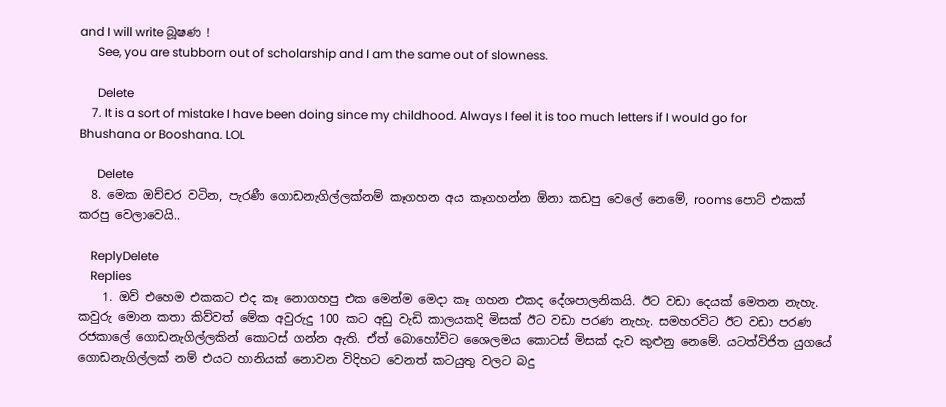and I will write බූෂණ !
      See, you are stubborn out of scholarship and I am the same out of slowness.

      Delete
    7. It is a sort of mistake I have been doing since my childhood. Always I feel it is too much letters if I would go for Bhushana or Booshana. LOL

      Delete
  8. මෙක ඔච්චර වටින, පැරණී ගොඩනැගිල්ලක්නම් කෑගහන අය කෑගහන්න ඕනා කඩපු වෙලේ නෙමේ, rooms පොට් එකක් කරපු වෙලාවෙයි..

    ReplyDelete
    Replies
    1. ඔව් එහෙම එකකට එද කෑ නොගහපු එක මෙන්ම මෙදා කෑ ගහන එකද දේශපාලනිකයි. ඊට වඩා දෙයක් මෙතන නැහැ. කවුරු මොන කතා කිව්වත් මේක අවුරුදු 100 කට අඩු වැඩි කාලයකදි මිසක් ඊට වඩා පරණ නැහැ. සමහරවිට ඊට වඩා පරණ රජකාලේ ගොඩනැගිල්ලකින් කොටස් ගන්න ඇති. ඒත් බොහෝවිට ශෛලමය කොටස් මිසක් දැව කුළුනු නෙමේ. යටත්විජිත යුගයේ ගොඩනැගිල්ලක් නම් එයට හානියක් නොවන විදිහට වෙනත් කටයුතු වලට බදු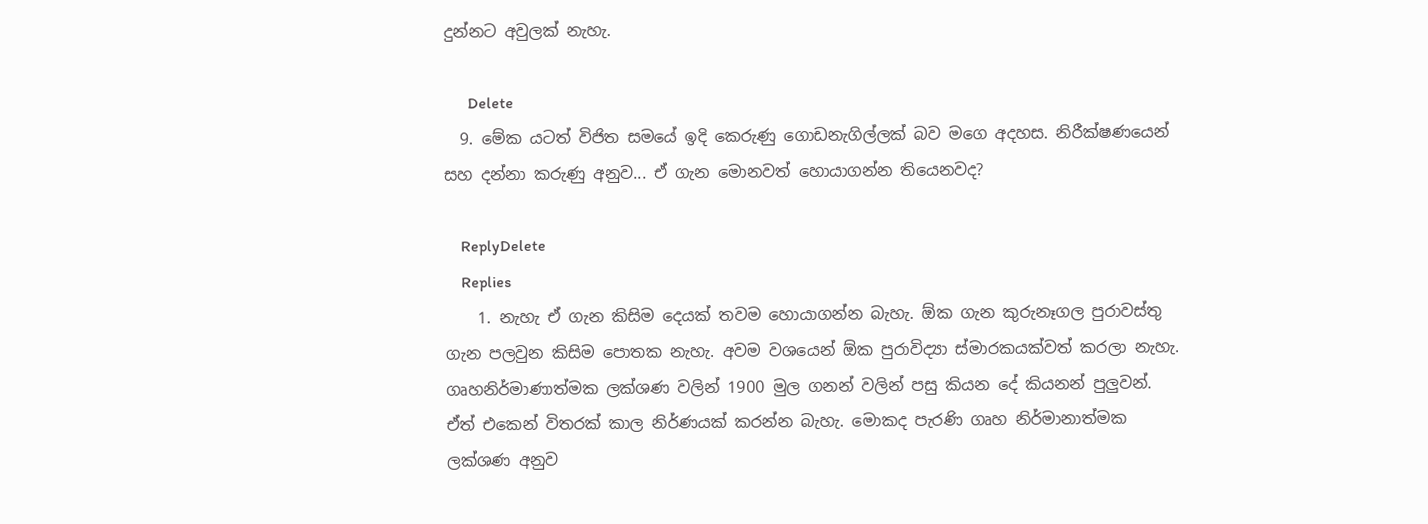දුන්නට අවුලක් නැහැ.

      Delete
  9. මේක යටත් විජිත සමයේ ඉදි කෙරුණු ගොඩනැගිල්ලක් බව මගෙ අදහස. නිරීක්ෂණයෙන් සහ දන්නා කරුණු අනුව... ඒ ගැන මොනවත් හොයාගන්න තියෙනවද?

    ReplyDelete
    Replies
    1. නැහැ ඒ ගැන කිසිම දෙයක් තවම හොයාගන්න බැහැ. ඕක ගැන කුරුනෑගල පුරාවස්තු ගැන පලවුන කිසිම පොතක නැහැ. අවම වශයෙන් ඕක පුරාවිද්‍යා ස්මාරකයක්වත් කරලා නැහැ. ගෘහනිර්මාණාත්මක ලක්ශණ වලින් 1900 මුල ගනන් වලින් පසු කියන දේ කියනන් පුලුවන්. ඒත් එකෙන් විතරක් කාල නිර්ණයක් කරන්න බැහැ. මොකද පැරණි ගෘහ නිර්මානාත්මක ලක්ශණ අනුව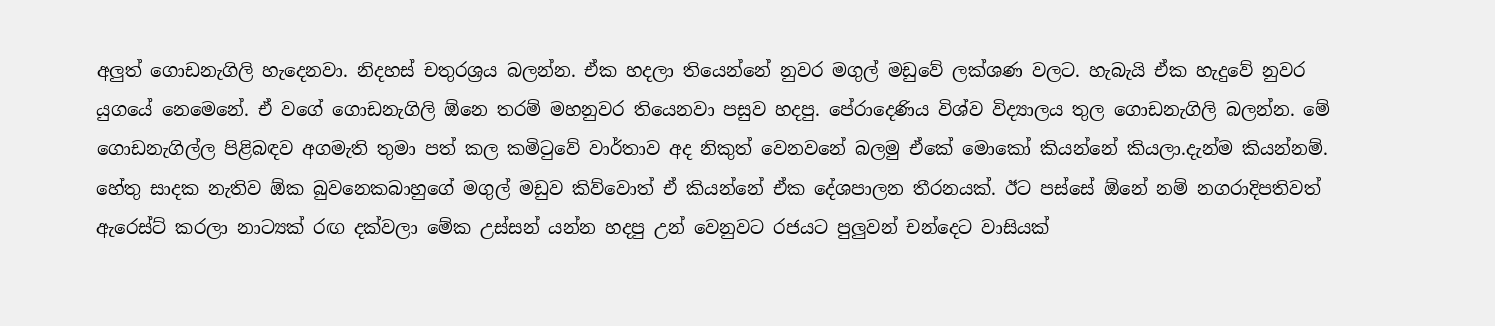අලුත් ගොඩනැගිලි හැදෙනවා. නිදහස් චතුරශ්‍රය බලන්න. ඒක හදලා තියෙන්නේ නුවර මගුල් මඩුවේ ලක්ශණ වලට. හැබැයි ඒක හැදුවේ නුවර යුගයේ නෙමෙනේ. ඒ වගේ ගොඩනැගිලි ඕනෙ තරම් මහනුවර තියෙනවා පසුව හදපු. පේරාදෙණිය විශ්ව විද්‍යාලය තුල ගොඩනැගිලි බලන්න. මේ ගොඩනැගිල්ල පිළිබඳව අගමැති තුමා පත් කල කමිටුවේ වාර්තාව අද නිකුත් වෙනවනේ බලමු ඒකේ මොකෝ කියන්නේ කියලා.දැන්ම කියන්නම්. හේතු සාදක නැතිව ඕක බුවනෙකබාහුගේ මගුල් මඩුව කිව්වොත් ඒ කියන්නේ ඒක දේශපාලන තීරනයක්. ඊට පස්සේ ඕනේ නම් නගරාදිපතිවත් ඇරෙස්ට් කරලා නාට්‍යක් රඟ දක්වලා මේක උස්සන් යන්න හදපු උන් වෙනුවට රජයට පුලුවන් චන්දෙට වාසියක්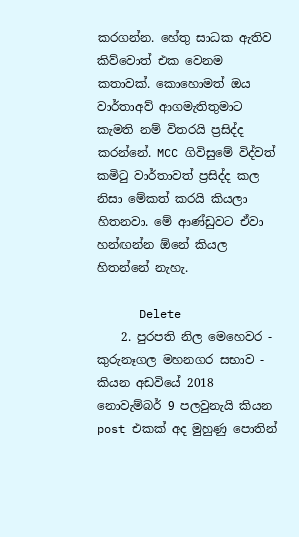කරගන්න. හේතු සාධක ඇතිව කිව්වොත් එක වෙනම කතාවක්. කොහොමත් ඔය වාර්තාඅව් ආගමැතිතුමාට කැමති නම් විතරයි ප්‍රසිද්ද කරන්නේ. MCC ගිවිසුමේ විද්වත් කමිටු වාර්තාවත් ප්‍රසිද්ද කල නිසා මේකත් කරයි කියලා හිතනවා. මේ ආණ්ඩුවට ඒවා හන්ඟන්න ඕනේ කියල හිතන්නේ නැහැ.

      Delete
    2. පුරපති නිල මෙහෙවර - කුරුනෑගල මහනගර සභාව - කියන අඩවියේ 2018 නොවැම්බර් 9 පලවුනැයි කියන post එකක් අද මුහුණු පොතින්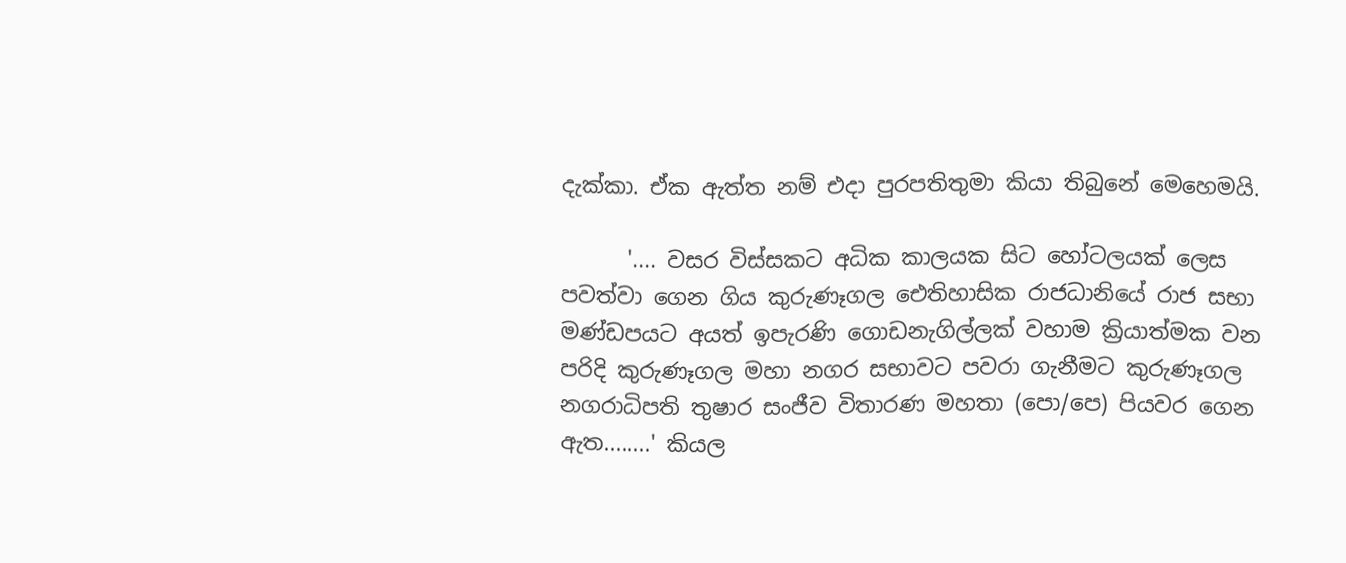දැක්කා. ඒක ඇත්ත නම් එදා පුරපතිතුමා කියා තිබුනේ මෙහෙමයි.

      '.... වසර විස්සකට අධික කාලයක සිට හෝටලයක් ලෙස පවත්වා ගෙන ගිය කුරුණෑගල ඓතිහාසික රාජධානියේ රාජ සභා මණ්ඩපයට අයත් ඉපැරණි ගොඩනැගිල්ලක් වහාම ක්‍රියාත්මක වන පරිදි කුරුණෑගල මහා නගර සභාවට පවරා ගැනීමට කුරුණෑගල නගරාධිපති තුෂාර සංජීව විතාරණ මහතා (පො/පෙ) පියවර ගෙන ඇත........' කියල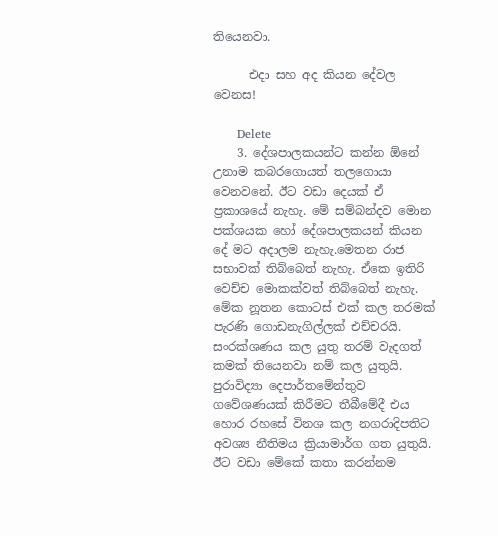තියෙනවා.

      එදා සහ අද කියන දේවල වෙනස!

      Delete
    3. දේශපාලකයන්ට කන්න ඕනේ උනාම කබරගොයත් තලගොයා වෙනවනේ. ඊට වඩා දෙයක් ඒ ප්‍රකාශයේ නැහැ. මේ සම්බන්දව මොන පක්ශයක හෝ දේශපාලකයන් කියන දේ මට අදාලම නැහැ.මෙතන රාජ සභාවක් තිබ්බෙත් නැහැ. ඒකෙ ඉතිරි වෙච්ච මොකක්වත් තිබ්බෙත් නැහැ. මේක නූතන කොටස් එක් කල තරමක් පැරණි ගොඩනැගිල්ලක් එච්චරයි. සංරක්ශණය කල යුතු තරම් වැදගත් කමක් තියෙනවා නම් කල යුතුයි. පුරාවිද්‍යා දෙපාර්තමේන්තුව ගවේශණයක් කිරීමට තීබීමේදී එය හොර රහසේ විනශ කල නගරාදිපතිට අවශ්‍ය නීතිමය ක්‍රියාමාර්ග ගත යුතුයි. ඊට වඩා මේකේ කතා කරන්නම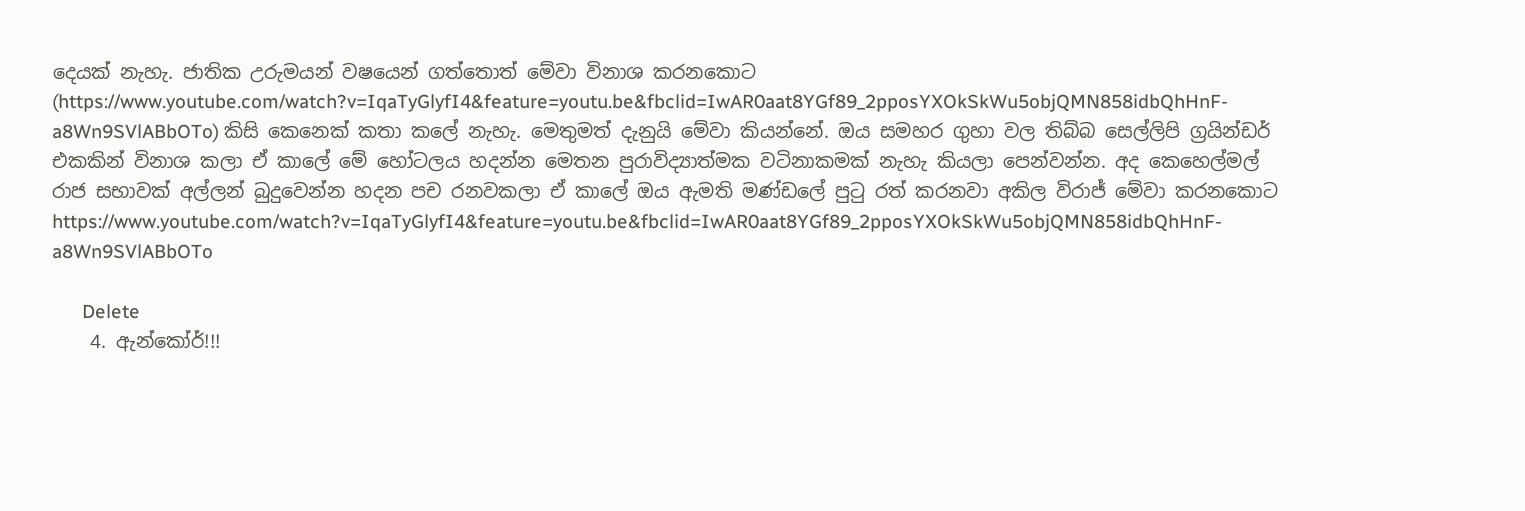දෙයක් නැහැ. ජාතික උරුමයන් වෂයෙන් ගත්තොත් මේවා විනාශ කරනකොට (https://www.youtube.com/watch?v=IqaTyGlyfI4&feature=youtu.be&fbclid=IwAR0aat8YGf89_2pposYXOkSkWu5objQMN858idbQhHnF-a8Wn9SVlABbOTo) කිසි කෙනෙක් කතා කලේ නැහැ. මෙතුමත් දැනුයි මේවා කියන්නේ. ඔය සමහර ගුහා වල තිබ්බ සෙල්ලිපි ග්‍රයින්ඩර් එකකින් විනාශ කලා ඒ කාලේ මේ හෝටලය හදන්න මෙතන පුරාවිද්‍යාත්මක වටිනාකමක් නැහැ කියලා පෙන්වන්න. අද කෙහෙල්මල් රාජ සභාවක් අල්ලන් බුදුවෙන්න හදන පච රනවකලා ඒ කාලේ ඔය ඇමති මණ්ඩලේ පුටු රත් කරනවා අකිල විරාජ් මේවා කරනකොට https://www.youtube.com/watch?v=IqaTyGlyfI4&feature=youtu.be&fbclid=IwAR0aat8YGf89_2pposYXOkSkWu5objQMN858idbQhHnF-a8Wn9SVlABbOTo

      Delete
    4. ඇන්කෝර්!!!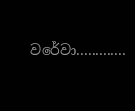වරේවා.............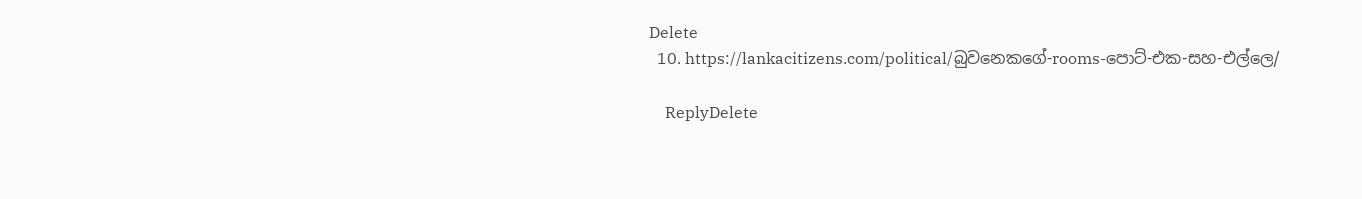Delete
  10. https://lankacitizens.com/political/බුවනෙකගේ-rooms-පොට්-එක-සහ-එල්ලෙ/

    ReplyDelete